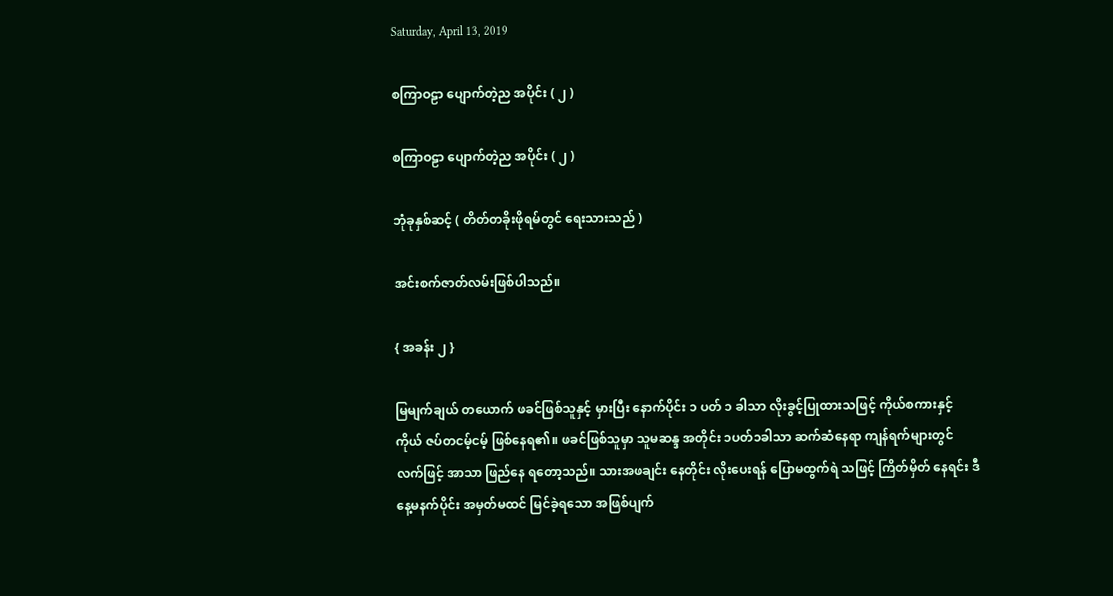Saturday, April 13, 2019

စကြာဝဠာ ပျောက်တဲ့ည အပိုင်း ( ၂ )

စကြာဝဠာ ပျောက်တဲ့ည အပိုင်း ( ၂ )

ဘုံခုနှစ်ဆင့် ( တိတ်တခိုးဖိုရမ်တွင် ရေးသားသည် )

အင်းစက်ဇာတ်လမ်းဖြစ်ပါသည်။

{ အခန်း ၂ }

မြမျက်ချယ် တယောက် ဖခင်ဖြစ်သူနှင့် မှားပြီး နောက်ပိုင်း ၁ ပတ် ၁ ခါသာ လိုးခွင့်ပြုထားသဖြင့် ကိုယ်စကားနှင့်ကိုယ် ဇပ်တငမ့်ငမ့် ဖြစ်နေရ၏။ ဖခင်ဖြစ်သူမှာ သူမဆန္ဒ အတိုင်း ၁ပတ်၁ခါသာ ဆက်ဆံနေရာ ကျန်ရက်များတွင် လက်ဖြင့် အာသာ ဖြည်နေ ရတော့သည်။ သားအဖချင်း နေတိုင်း လိုးပေးရန် ပြောမထွက်ရဲ သဖြင့် ကြိတ်မှိတ် နေရင်း ဒီနေ့မနက်ပိုင်း အမှတ်မထင် မြင်ခဲ့ရသော အဖြစ်ပျက်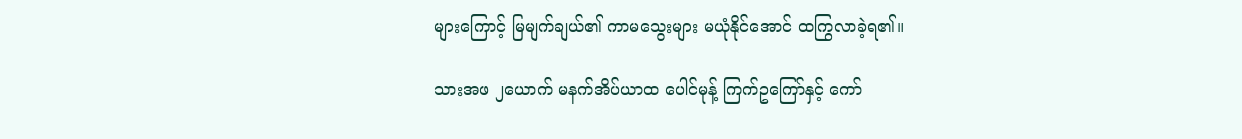များကြောင့် မြမျက်ချယ်၏ ကာမသွေးများ မယုံနိုင်အောင် ထကြွလာခဲ့ရ၏။

သားအဖ ၂ယောက် မနက်အိပ်ယာထ ပေါင်မုန့် ကြက်ဥကြော်နှင့် ကော်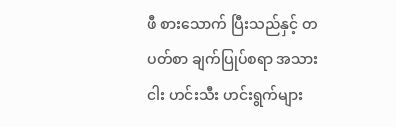ဖီ စားသောက် ပြီးသည်နှင့် တပတ်စာ ချက်ပြုပ်စရာ အသားငါး ဟင်းသီး ဟင်းရွက်များ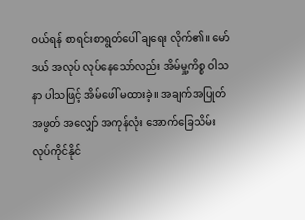ဝယ်ရန် စာရင်းစာရွတ်ပေါ် ချရေး လိုက်၏။ မော်ဒယ် အလုပ် လုပ်နေသော်လည်း အိမ်မှု့ကိစ္စ ဝါသနာ ပါသဖြင့် အိမ်ဖေါ် မထားခဲ့။ အချက်အပြုတ် အဖွတ် အလျှော် အကုန်လုံး အောက်ခြေသိမ်း လုပ်ကိုင်နိုင်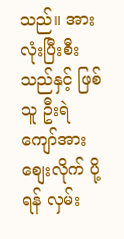သည်။ အားလုံးပြီးစီး သည်နှင့် ဖြစ်သူ ဦးရဲကျော်အား စျေးလိုက် ပို့ရန် လှမ်း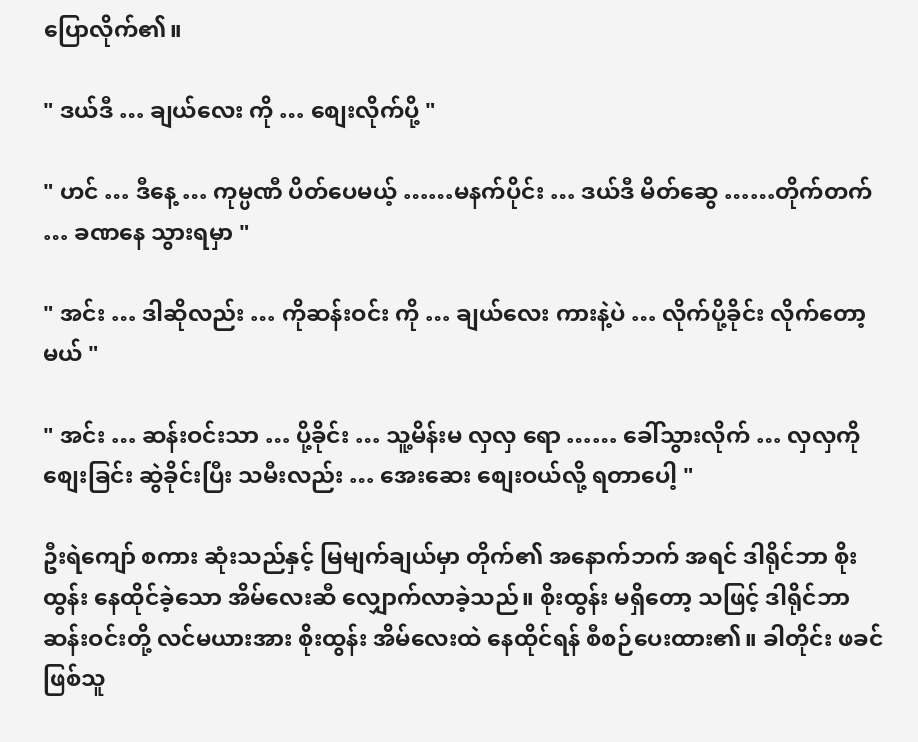ပြောလိုက်၏။

" ဒယ်ဒီ … ချယ်လေး ကို … စျေးလိုက်ပို့ "

" ဟင် … ဒီနေ့ … ကုမ္ပဏီ ပိတ်ပေမယ့် ……မနက်ပိုင်း … ဒယ်ဒီ မိတ်ဆွေ ……တိုက်တက် … ခဏနေ သွားရမှာ "

" အင်း … ဒါဆိုလည်း … ကိုဆန်းဝင်း ကို … ချယ်လေး ကားနဲ့ပဲ … လိုက်ပို့ခိုင်း လိုက်တော့မယ် "

" အင်း … ဆန်းဝင်းသာ … ပို့ခိုင်း … သူ့မိန်းမ လှလှ ရော …… ခေါ်သွားလိုက် … လှလှကို စျေးခြင်း ဆွဲခိုင်းပြီး သမီးလည်း … အေးဆေး စျေးဝယ်လို့ ရတာပေါ့ "

ဦးရဲကျော် စကား ဆုံးသည်နှင့် မြမျက်ချယ်မှာ တိုက်၏ အနောက်ဘက် အရင် ဒါရိုင်ဘာ စိုးထွန်း နေထိုင်ခဲ့သော အိမ်လေးဆီ လျှောက်လာခဲ့သည်။ စိုးထွန်း မရှိတော့ သဖြင့် ဒါရိုင်ဘာ ဆန်းဝင်းတို့ လင်မယားအား စိုးထွန်း အိမ်လေးထဲ နေထိုင်ရန် စီစဉ်ပေးထား၏။ ခါတိုင်း ဖခင်ဖြစ်သူ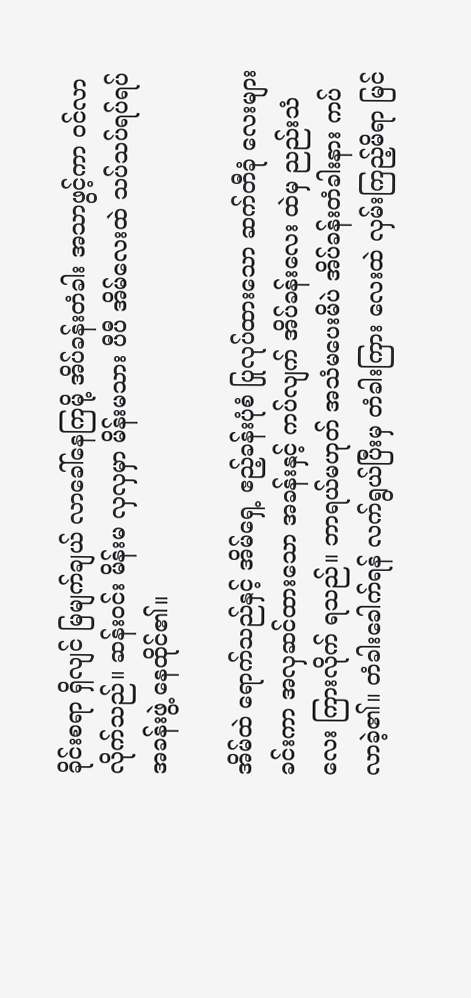ခိုင်းစရာ ရှိလျင် မြမျက်ချယ် လာခေါ်နေကြမို့ အိပ်ခန်းတံခါး အသာဖွင့်ကာ ဝင်လာလိုက်သည်။ ဆန်းဝင်း မိန်းမ လှလှမှာ မိန်းမသား ပီပီ အိမ်လေးထဲ သပ်သပ်ရပ်ရပ် အခန်းဖွဲ့ နေထိုင်၏။

အိမ်ထဲ ရောက်သည်နှင့် အိမ်ရှေ့ ဧည့်ခန်းပုံစံ ပြုလုပ်ထားသော ဆက်တီခုံ လေးများ ခင်းကာ အလှဆင်ထားသော အခန်းနှင့် ကပ်လျက် အိပ်ခန်းလေး ထဲမှ ညည်းသံလေး ကြားလိုက် ရသည်။ ဘာရယ်မဟုတ် အသံမပေးမိပဲ အိပ်ခန်းတံခါးနား ကပ်လာခဲ့၏။ တံခါးခေါက်ရန် လက်ရွယ်ပြီးမှ တံခါးကြား လေးထဲ လှမ်းကြည့်မိရာ မြင်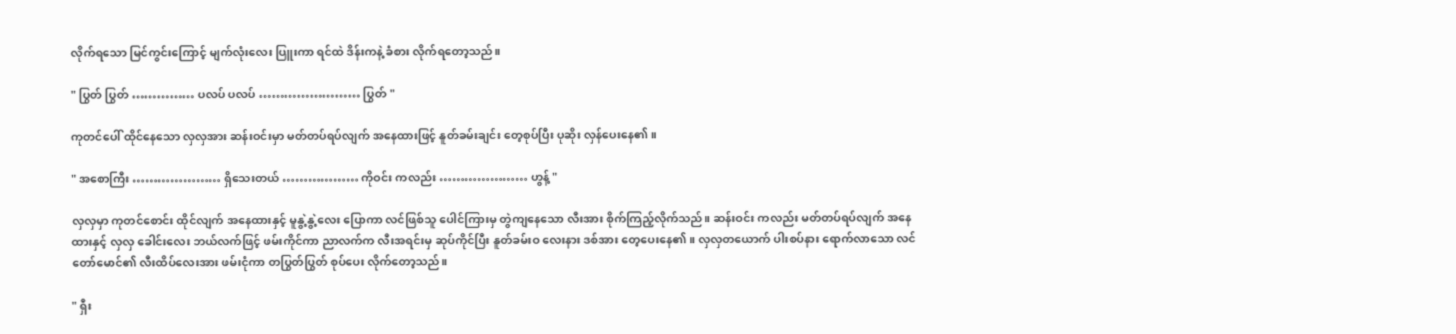လိုက်ရသော မြင်ကွင်းကြောင့် မျက်လုံးလေး ပြူးကာ ရင်ထဲ ဒိန်းကနဲ့ ခံစား လိုက်ရတော့သည်။

" ပြွတ် ပြွတ် …………… ပလပ် ပလပ် …………………… ပြွတ် "

ကုတင်ပေါ် ထိုင်နေသော လှလှအား ဆန်းဝင်းမှာ မတ်တပ်ရပ်လျက် အနေထားဖြင့် နူတ်ခမ်းချင်း တေ့စုပ်ပြီး ပုဆိုး လှန်ပေးနေ၏။

" အစောကြီး ………………… ရှိသေးတယ် ……………… ကိုဝင်း ကလည်း ………………… ဟွန့် "

လှလှမှာ ကုတင်စောင်း ထိုင်လျက် အနေထားနှင့် မူနွဲ့နွဲ့လေး ပြောကာ လင်ဖြစ်သူ ပေါင်ကြားမှ တွဲကျနေသော လီးအား စိုက်ကြည့်လိုက်သည်။ ဆန်းဝင်း ကလည်း မတ်တပ်ရပ်လျက် အနေထားနှင့် လှလှ ခေါင်းလေး ဘယ်လက်ဖြင့် ဖမ်းကိုင်ကာ ညာလက်က လီးအရင်းမှ ဆုပ်ကိုင်ပြီး နူတ်ခမ်းဝ လေးနား ဒစ်အား တေ့ပေးနေ၏။ လှလှတယောက် ပါးစပ်နား ရောက်လာသော လင်တော်မောင်၏ လီးထိပ်လေးအား ဖမ်းငုံကာ တပြွတ်ပြွတ် စုပ်ပေး လိုက်တော့သည်။

" ရှီး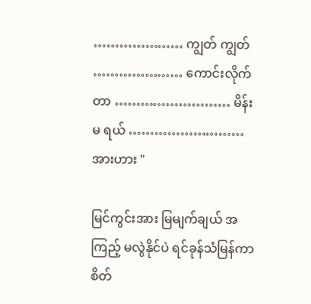………………… ကျွတ် ကျွတ် ………………… ကောင်းလိုက်တာ ……………………… မိန်းမ ရယ် ……………………… အားဟား "

မြင်ကွင်းအား မြမျက်ချယ် အကြည့် မလွဲနိုင်ပဲ ရင်ခုန်သံမြန်ကာ စိတ်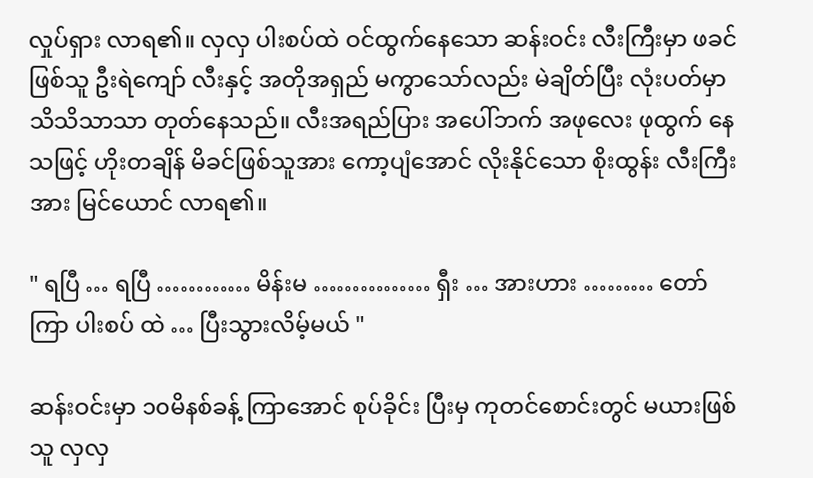လှုပ်ရှား လာရ၏။ လှလှ ပါးစပ်ထဲ ဝင်ထွက်နေသော ဆန်းဝင်း လီးကြီးမှာ ဖခင်ဖြစ်သူ ဦးရဲကျော် လီးနှင့် အတိုအရှည် မကွာသော်လည်း မဲချိတ်ပြီး လုံးပတ်မှာ သိသိသာသာ တုတ်နေသည်။ လီးအရည်ပြား အပေါ်ဘက် အဖုလေး ဖုထွက် နေသဖြင့် ဟိုးတချိန် မိခင်ဖြစ်သူအား ကော့ပျံအောင် လိုးနိုင်သော စိုးထွန်း လီးကြီးအား မြင်ယောင် လာရ၏။

" ရပြီ … ရပြီ ………… မိန်းမ …………… ရှီး … အားဟား ……… တော်ကြာ ပါးစပ် ထဲ … ပြီးသွားလိမ့်မယ် "

ဆန်းဝင်းမှာ ၁၀မိနစ်ခန့် ကြာအောင် စုပ်ခိုင်း ပြီးမှ ကုတင်စောင်းတွင် မယားဖြစ်သူ လှလှ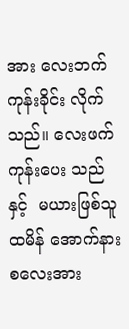အား လေးဘက် ကုန်းခိုင်း လိုက်သည်။ လေးဖက်ကုန်းပေး သည်နှင့်  မယားဖြစ်သူ ထမိန် အောက်နားစလေးအား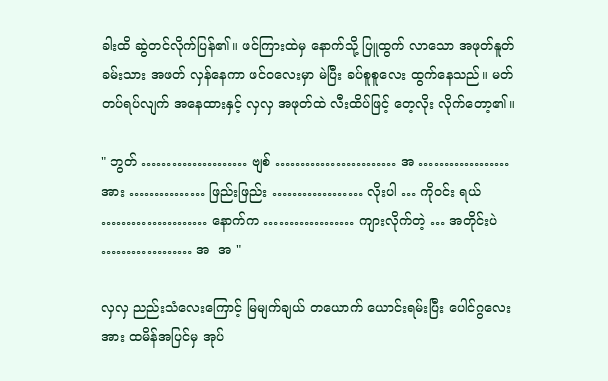ခါးထိ ဆွဲတင်လိုက်ပြန်၏။ ဖင်ကြားထဲမှ နောက်သို့ ပြူထွက် လာသော အဖုတ်နူတ်ခမ်းသား အဖတ် လှန်နေကာ ဖင်ဝလေးမှာ မဲပြီး ခပ်စူစူလေး ထွက်နေသည်။ မတ်တပ်ရပ်လျက် အနေထားနှင့် လှလှ အဖုတ်ထဲ လီးထိပ်ဖြင့် တေ့လိုး လိုက်တော့၏။

" ဘွတ် ………………… ဗျစ် …………………… အ ……………… အား …………… ဖြည်းဖြည်း ……………… လိုးပါ … ကိုဝင်း ရယ် ………………… နောက်က ……………… ကျားလိုက်တဲ့ … အတိုင်းပဲ ……………… အ  အ "

လှလှ ညည်းသံလေးကြောင့် မြမျက်ချယ် တယောက် ယောင်းရမ်းပြီး ပေါင်ဂွလေးအား ထမိန်အပြင်မှ အုပ်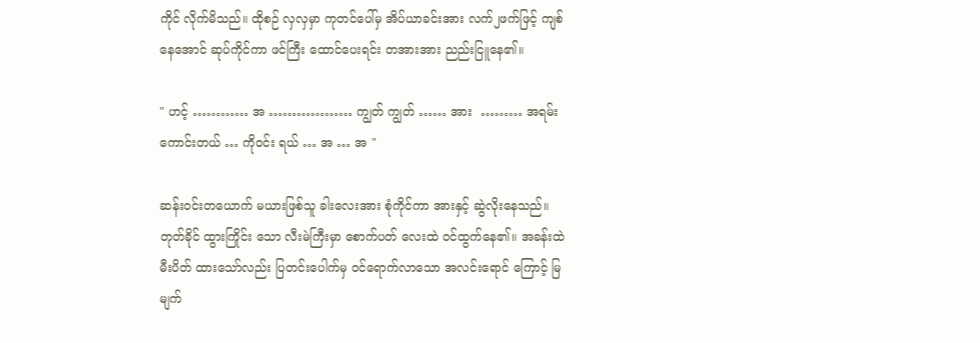ကိုင် လိုက်မိသည်။ ထိုစဉ် လှလှမှာ ကုတင်ပေါ်မှ အိပ်ယာခင်းအား လက်၂ဖက်ဖြင့် ကျစ်နေအောင် ဆုပ်ကိုင်ကာ ဖင်ကြီး ထောင်ပေးရင်း တအားအား ညည်းငြူနေ၏။

" ဟင့် ………… အ ……………… ကျွတ် ကျွတ် …… အား  ……… အရမ်း ကောင်းတယ် … ကိုဝင်း ရယ် … အ … အ "

ဆန်းဝင်းတယောက် မယားဖြစ်သူ ခါးလေးအား စုံကိုင်ကာ အားနှင့် ဆွဲလိုးနေသည်။ တုတ်ခိုင် ထွားကြိုင်း သော လီးမဲကြီးမှာ စောက်ပတ် လေးထဲ ဝင်ထွက်နေ၏။ အခန်းထဲ မီးပိတ် ထားသော်လည်း ပြတင်းပေါက်မှ ဝင်ရောက်လာသော အလင်းရောင် ကြောင့် မြမျက်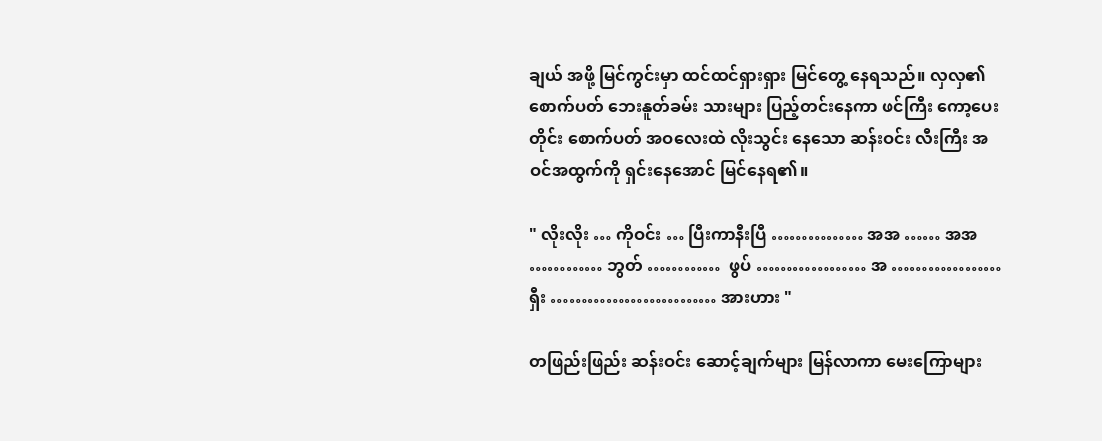ချယ် အဖို့ မြင်ကွင်းမှာ ထင်ထင်ရှားရှား မြင်တွေ့ နေရသည်။ လှလှ၏ စောက်ပတ် ဘေးနူတ်ခမ်း သားများ ပြည့်တင်းနေကာ ဖင်ကြီး ကော့ပေးတိုင်း စောက်ပတ် အဝလေးထဲ လိုးသွင်း နေသော ဆန်းဝင်း လီးကြီး အဝင်အထွက်ကို ရှင်းနေအောင် မြင်နေရ၏။

" လိုးလိုး … ကိုဝင်း … ပြီးကာနီးပြီ …………… အအ …… အအ ………… ဘွတ် …………  ဖွပ် ……………… အ ……………… ရှီး ……………………… အားဟား "

တဖြည်းဖြည်း ဆန်းဝင်း ဆောင့်ချက်များ မြန်လာကာ မေးကြောများ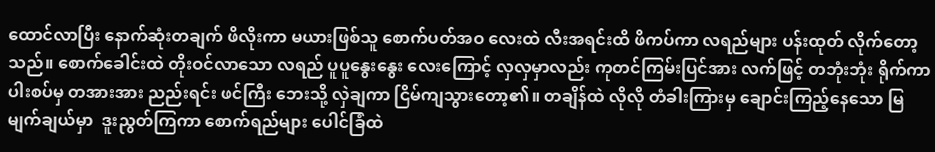ထောင်လာပြီး နောက်ဆုံးတချက် ဖိလိုးကာ မယားဖြစ်သူ စောက်ပတ်အဝ လေးထဲ လီးအရင်းထိ ဖိကပ်ကာ လရည်များ ပန်းထုတ် လိုက်တော့သည်။ စောက်ခေါင်းထဲ တိုးဝင်လာသော လရည် ပူပူနွေးနွေး လေးကြောင့် လှလှမှာလည်း ကုတင်ကြမ်းပြင်အား လက်ဖြင့် တဘုံးဘုံး ရိုက်ကာ ပါးစပ်မှ တအားအား ညည်းရင်း ဖင်ကြီး ဘေးသို့ လှဲချကာ ငြိမ်ကျသွားတော့၏။ တချိန်ထဲ လိုလို တံခါးကြားမှ ချောင်းကြည့်နေသော မြမျက်ချယ်မှာ  ဒူးညွတ်ကြကာ စောက်ရည်များ ပေါင်ခြံထဲ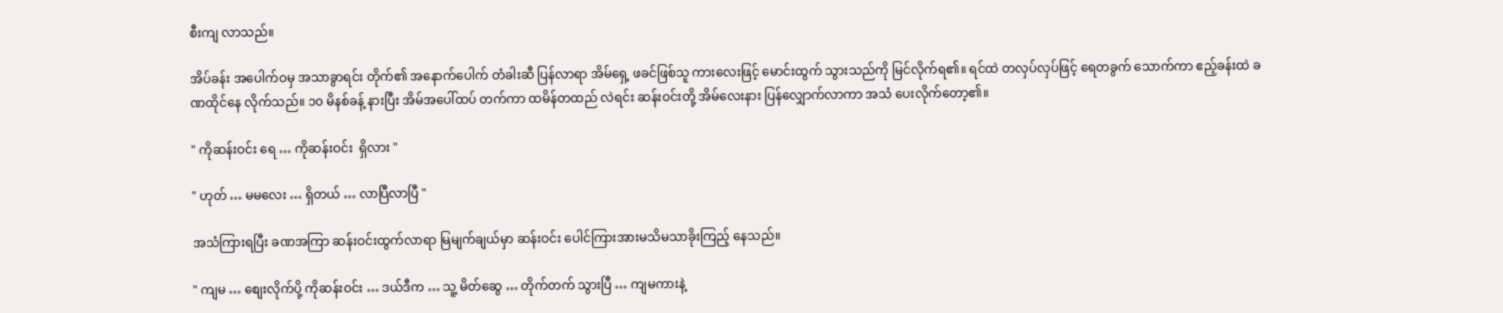စီးကျ လာသည်။

အိပ်ခန်း အပေါက်ဝမှ အသာခွာရင်း တိုက်၏ အနောက်ပေါက် တံခါးဆီ ပြန်လာရာ အိမ်ရှေ့ ဖခင်ဖြစ်သူ ကားလေးဖြင့် မောင်းထွက် သွားသည်ကို မြင်လိုက်ရ၏။ ရင်ထဲ တလှပ်လှပ်ဖြင့် ရေတခွက် သောက်ကာ ဧည့်ခန်းထဲ ခဏထိုင်နေ လိုက်သည်။ ၁၀ မိနစ်ခန့် နားပြီး အိမ်အပေါ်ထပ် တက်ကာ ထမိန်တထည် လဲရင်း ဆန်းဝင်းတို့ အိမ်လေးနား ပြန်လျှောက်လာကာ အသံ ပေးလိုက်တော့၏။

" ကိုဆန်းဝင်း ရေ … ကိုဆန်းဝင်း  ရှိလား "

" ဟုတ် … မမလေး … ရှိတယ် … လာပြီလာပြီ "

အသံကြားရပြီး ခဏအကြာ ဆန်းဝင်းထွက်လာရာ မြမျက်ချယ်မှာ ဆန်းဝင်း ပေါင်ကြားအားမသိမသာခိုးကြည့် နေသည်။

" ကျမ … စျေးလိုက်ပို့ ကိုဆန်းဝင်း … ဒယ်ဒီက … သူ့ မိတ်ဆွေ … တိုက်တက် သွားပြီ … ကျမကားနဲ့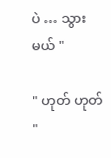ပဲ … သွားမယ် "

" ဟုတ် ဟုတ် "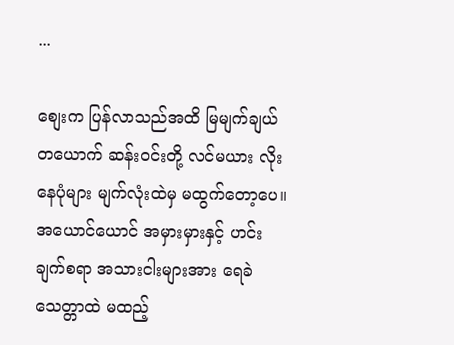...

စျေးက ပြန်လာသည်အထိ မြမျက်ချယ် တယောက် ဆန်းဝင်းတို့ လင်မယား လိုးနေပုံများ မျက်လုံးထဲမှ မထွက်တော့ပေ။ အယောင်ယောင် အမှားမှားနှင့် ဟင်းချက်စရာ အသားငါးများအား ရေခဲသေတ္တာထဲ မထည့်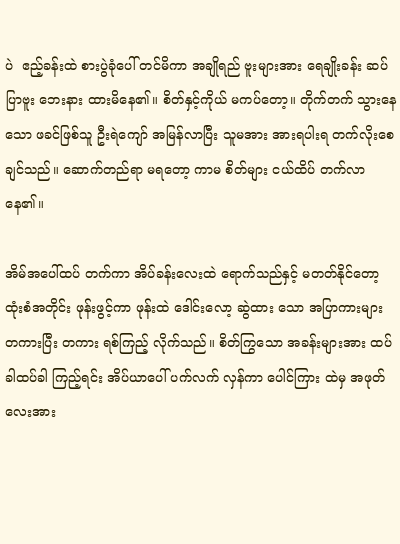ပဲ  ဧည့်ခန်းထဲ စားပွဲခုံပေါ် တင်မိကာ အချိုရည် ဗူးများအား ရေချိုးခန်း ဆပ်ပြာဗူး ဘေးနား ထားမိနေ၏။ စိတ်နှင့်ကိုယ် မကပ်တော့။ တိုက်တက် သွားနေသော ဖခင်ဖြစ်သူ ဦးရဲကျော် အမြန်လာပြီး သူမအား အားရပါးရ တက်လိုးစေ ချင်သည်။ ဆောက်တည်ရာ မရတော့ ကာမ စိတ်များ ငယ်ထိပ် တက်လာနေ၏။

အိမ်အပေါ်ထပ် တက်ကာ အိပ်ခန်းလေးထဲ ရောက်သည်နှင့် မတတ်နိုင်တော့ ထုံးစံအတိုင်း ဖုန်းဖွင့်ကာ ဖုန်းထဲ ဒေါင်းလော့ ဆွဲထား သော အပြာကားများ တကားပြီး တကား ရစ်ကြည့် လိုက်သည်။ စိတ်ကြွသော အခန်းများအား ထပ်ခါထပ်ခါ ကြည့်ရင်း အိပ်ယာပေါ် ပက်လက် လှန်ကာ ပေါင်ကြား ထဲမှ အဖုတ်လေးအား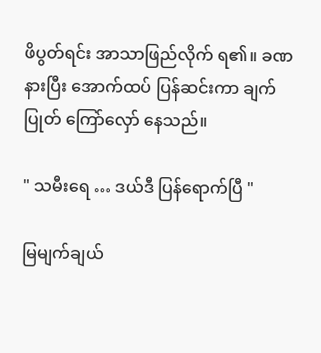ဖိပွတ်ရင်း အာသာဖြည်လိုက် ရ၏။ ခဏနားပြီး အောက်ထပ် ပြန်ဆင်းကာ ချက်ပြုတ် ကြော်လှော် နေသည်။

" သမီးရေ … ဒယ်ဒီ ပြန်ရောက်ပြီ "

မြမျက်ချယ်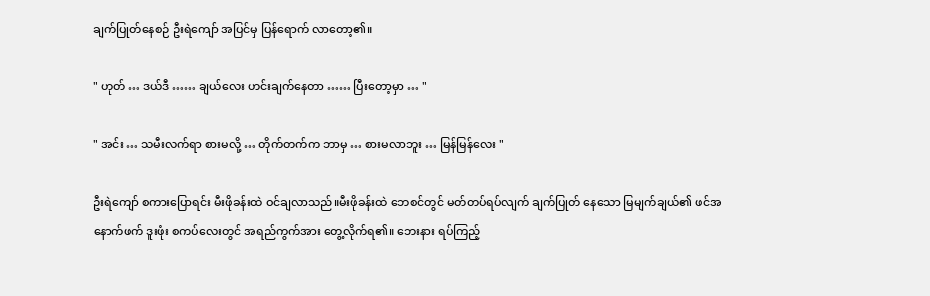ချက်ပြုတ်နေစဉ် ဦးရဲကျော် အပြင်မှ ပြန်ရောက် လာတော့၏။

" ဟုတ် … ဒယ်ဒီ …… ချယ်လေး ဟင်းချက်နေတာ …… ပြီးတော့မှာ … "

" အင်း … သမီးလက်ရာ စားမလို့ … တိုက်တက်က ဘာမှ … စားမလာဘူး … မြန်မြန်လေး "

ဦးရဲကျော် စကားပြောရင်း မီးဖိုခန်းထဲ ဝင်ချလာသည်။မီးဖိုခန်းထဲ ဘေစင်တွင် မတ်တပ်ရပ်လျက် ချက်ပြုတ် နေသော မြမျက်ချယ်၏ ဖင်အနောက်ဖက် ဒူးဖုံး စကပ်လေးတွင် အရည်ကွက်အား တွေ့လိုက်ရ၏။ ဘေးနား ရပ်ကြည့်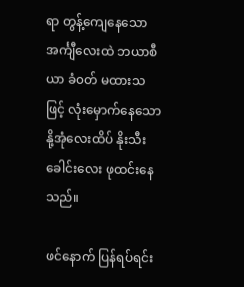ရာ တွန့်ကျေနေသော အင်္ကျီလေးထဲ ဘယာစီယာ ခံ၀တ် မထားသဖြင့် လုံးမှောက်နေသော နို့အုံလေးထိပ် နိုးသီးခေါင်းလေး ဖုထင်းနေသည်။

ဖင်နောက် ပြန်ရပ်ရင်း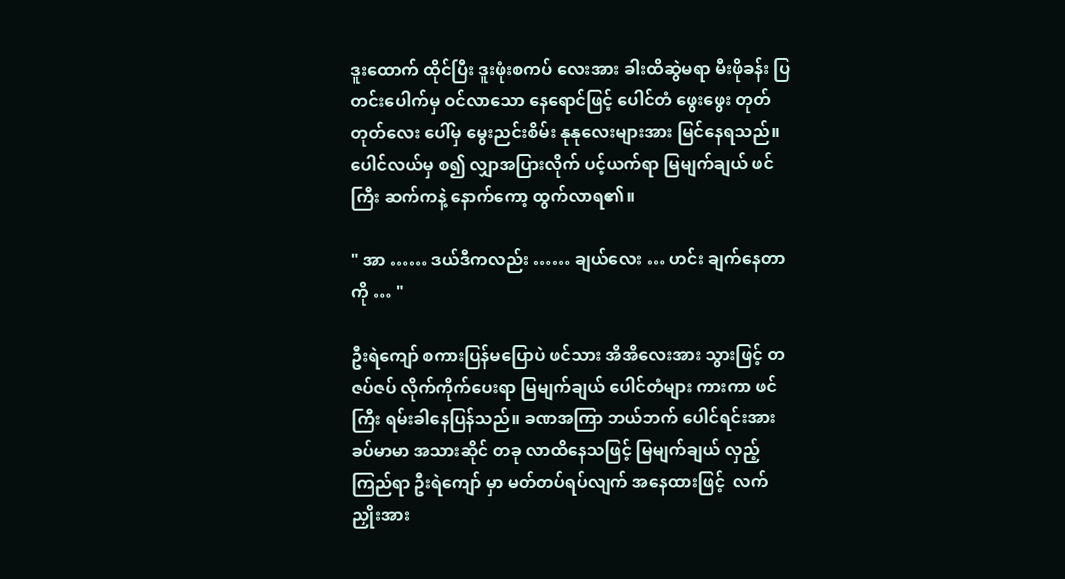ဒူးထောက် ထိုင်ပြီး ဒူးဖုံးစကပ် လေးအား ခါးထိဆွဲမရာ မီးဖိုခန်း ပြတင်းပေါက်မှ ဝင်လာသော နေရောင်ဖြင့် ပေါင်တံ ဖွေးဖွေး တုတ်တုတ်လေး ပေါ်မှ မွေးညင်းစိမ်း နုနုလေးများအား မြင်နေရသည်။ ပေါင်လယ်မှ စ၍ လျှာအပြားလိုက် ပင့်ယက်ရာ မြမျက်ချယ် ဖင်ကြီး ဆက်ကနဲ့ နောက်ကော့ ထွက်လာရ၏။

" အာ …… ဒယ်ဒီကလည်း …… ချယ်လေး … ဟင်း ချက်နေတာကို … "

ဦးရဲကျော် စကားပြန်မပြောပဲ ဖင်သား အိအိလေးအား သွားဖြင့် တဇပ်ဇပ် လိုက်ကိုက်ပေးရာ မြမျက်ချယ် ပေါင်တံများ ကားကာ ဖင်ကြီး ရမ်းခါနေပြန်သည်။ ခဏအကြာ ဘယ်ဘက် ပေါင်ရင်းအား ခပ်မာမာ အသားဆိုင် တခု လာထိနေသဖြင့် မြမျက်ချယ် လှည့်ကြည်ရာ ဦးရဲကျော် မှာ မတ်တပ်ရပ်လျက် အနေထားဖြင့်  လက်ညှိုးအား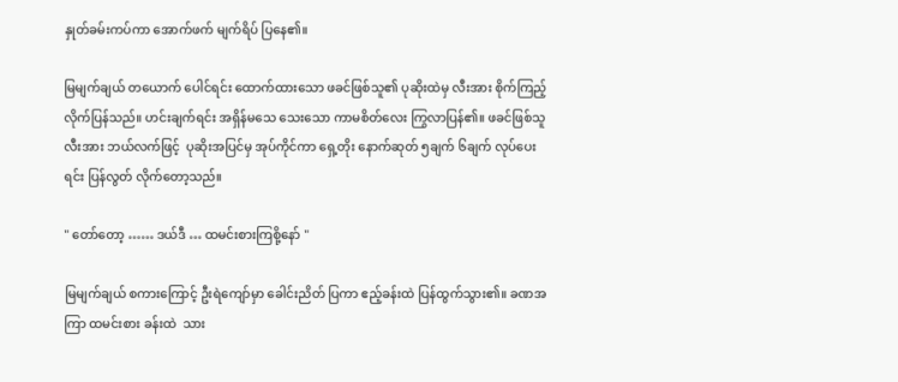နှုတ်ခမ်းကပ်ကာ အောက်ဖက် မျက်ရိပ် ပြနေ၏။

မြမျက်ချယ် တယောက် ပေါင်ရင်း ထောက်ထားသော ဖခင်ဖြစ်သူ၏ ပုဆိုးထဲမှ လီးအား စိုက်ကြည့် လိုက်ပြန်သည်။ ဟင်းချက်ရင်း အရှိန်မသေ သေးသော ကာမစိတ်လေး ကြွလာပြန်၏။ ဖခင်ဖြစ်သူ လီးအား ဘယ်လက်ဖြင့်  ပုဆိုးအပြင်မှ အုပ်ကိုင်ကာ ရှေ့တိုး နောက်ဆုတ် ၅ချက် ၆ချက် လုပ်ပေးရင်း ပြန်လွတ် လိုက်တော့သည်။

" တော်တော့ …… ဒယ်ဒီ … ထမင်းစားကြစို့နော် "

မြမျက်ချယ် စကားကြောင့် ဦးရဲကျော်မှာ ခေါင်းညိတ် ပြကာ ဧည့်ခန်းထဲ ပြန်ထွက်သွား၏။ ခဏအကြာ ထမင်းစား ခန်းထဲ  သား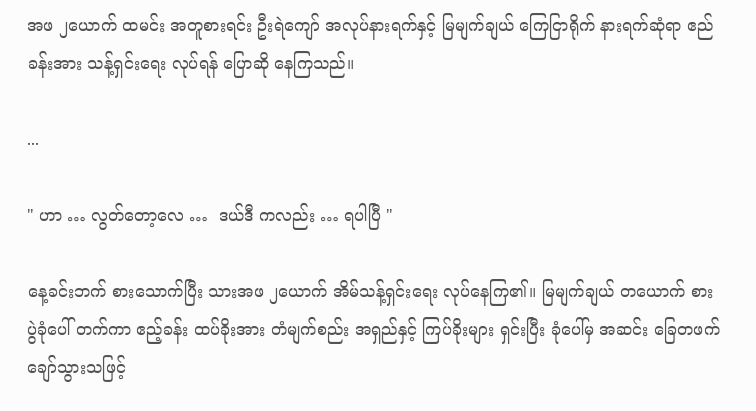အဖ ၂ယောက် ထမင်း အတူစားရင်း ဦးရဲကျော် အလုပ်နားရက်နှင့် မြမျက်ချယ် ကြေငြာရိုက် နားရက်ဆုံရာ ဧည်ခန်းအား သန့်ရှင်းရေး လုပ်ရန် ပြောဆို နေကြသည်။

...

" ဟာ … လွတ်တော့လေ …  ဒယ်ဒီ ကလည်း … ရပါပြီ "

နေ့ခင်းဘက် စားသောက်ပြီး သားအဖ ၂ယောက် အိမ်သန့်ရှင်းရေး လုပ်နေကြ၏။ မြမျက်ချယ် တယောက် စားပွဲခုံပေါ် တက်ကာ ဧည့်ခန်း ထပ်ခိုးအား တံမျက်စည်း အရှည်နှင့် ကြပ်ခိုးများ ရှင်းပြီး ခုံပေါ်မှ အဆင်း ခြေတဖက် ချော်သွားသဖြင့်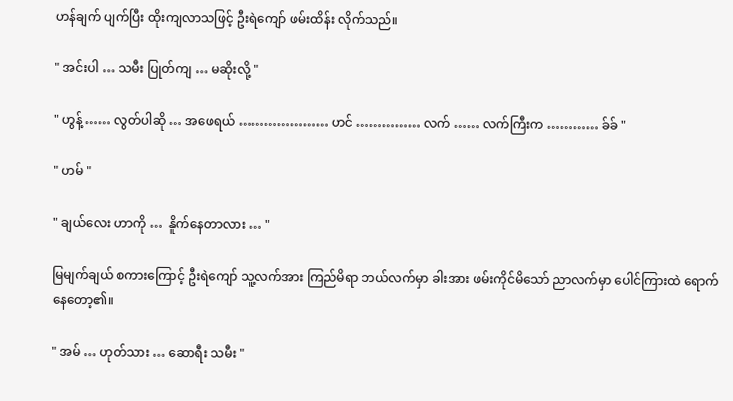ဟန်ချက် ပျက်ပြီး ထိုးကျလာသဖြင့် ဦးရဲကျော် ဖမ်းထိန်း လိုက်သည်။

" အင်းပါ … သမီး ပြုတ်ကျ … မဆိုးလို့ "

" ဟွန့် …… လွတ်ပါဆို … အဖေရယ် ………………… ဟင် …………… လက် …… လက်ကြီးက ………… ခ်ခ် "

" ဟမ် "

" ချယ်လေး ဟာကို …  နိူက်နေတာလား … "

မြမျက်ချယ် စကားကြောင့် ဦးရဲကျော် သူ့လက်အား ကြည်မိရာ ဘယ်လက်မှာ ခါးအား ဖမ်းကိုင်မိသော် ညာလက်မှာ ပေါင်ကြားထဲ ရောက်နေတော့၏။

" အမ် … ဟုတ်သား … ဆောရီး သမီး "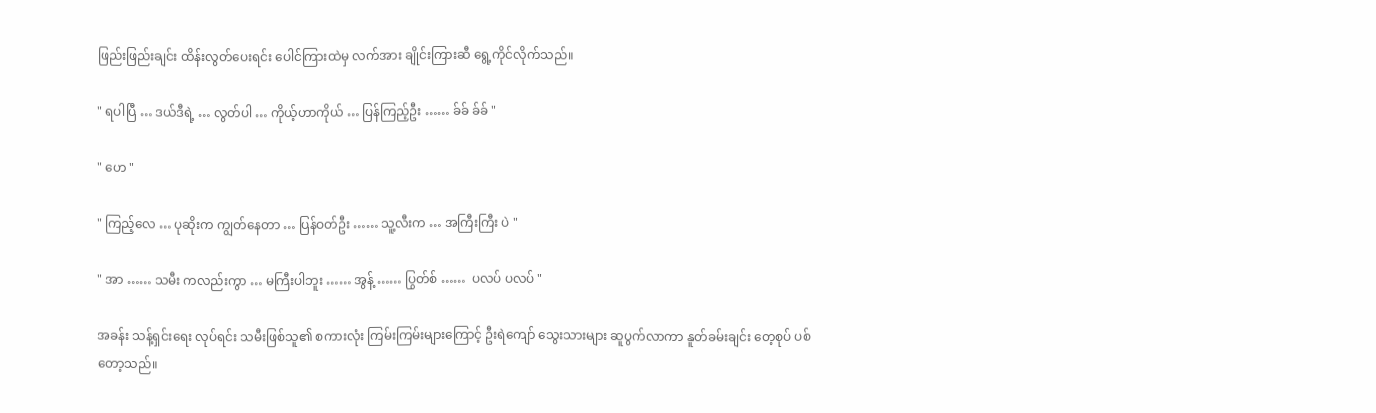ဖြည်းဖြည်းချင်း ထိန်းလွတ်ပေးရင်း ပေါင်ကြားထဲမှ လက်အား ချိုင်းကြားဆီ ရွေ့ကိုင်လိုက်သည်။

" ရပါပြီ … ဒယ်ဒီရဲ့ … လွတ်ပါ … ကိုယ့်ဟာကိုယ် … ပြန်ကြည့်ဦး …… ခ်ခ် ခ်ခ် "

" ဟေ "

" ကြည့်လေ … ပုဆိုးက ကျွတ်နေတာ … ပြန်ဝတ်ဦး …… သူ့လီးက … အကြီးကြီး ပဲ "

" အာ …… သမီး ကလည်းကွာ … မကြီးပါဘူး …… အွန့် …… ပြွတ်စ် ……  ပလပ် ပလပ် "

အခန်း သန့်ရှင်းရေး လုပ်ရင်း သမီးဖြစ်သူ၏ စကားလုံး ကြမ်းကြမ်းများကြောင့် ဦးရဲကျော် သွေးသားများ ဆူပွက်လာကာ နူတ်ခမ်းချင်း တေ့စုပ် ပစ်တော့သည်။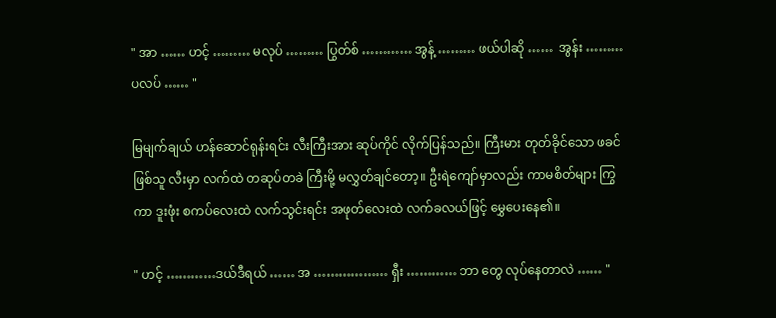" အာ …… ဟင့် ……… မလုပ် ……… ပြွတ်စ် ………… အွန့် ……… ဖယ်ပါဆို ……  အွန်း ……… ပလပ် …… "

မြမျက်ချယ် ဟန်ဆောင်ရုန်းရင်း လီးကြီးအား ဆုပ်ကိုင် လိုက်ပြန်သည်။ ကြီးမား တုတ်ခိုင်သော ဖခင်ဖြစ်သူ လီးမှာ လက်ထဲ တဆုပ်တခဲ ကြီးမို့ မလွှတ်ချင်တော့။ ဦးရဲကျော်မှာလည်း ကာမစိတ်များ ကြွကာ ဒူးဖုံး စကပ်လေးထဲ လက်သွင်းရင်း အဖုတ်လေးထဲ လက်ခလယ်ဖြင့် မွှေပေးနေ၏။

" ဟင့် …………ဒယ်ဒီရယ် …… အ ……………… ရှီး ………… ဘာ တွေ လုပ်နေတာလဲ …… "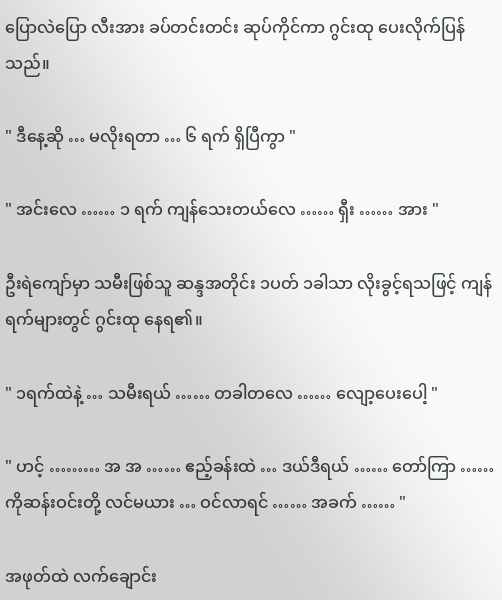ပြောလဲပြော လီးအား ခပ်တင်းတင်း ဆုပ်ကိုင်ကာ ဂွင်းထု ပေးလိုက်ပြန်သည်။

" ဒီနေ့ဆို … မလိုးရတာ … ၆ ရက် ရှိပြီကွာ "

" အင်းလေ …… ၁ ရက် ကျန်သေးတယ်လေ …… ရှီး …… အား "

ဦးရဲကျော်မှာ သမီးဖြစ်သူ ဆန္ဒအတိုင်း ၁ပတ် ၁ခါသာ လိုးခွင့်ရသဖြင့် ကျန်ရက်များတွင် ဂွင်းထု နေရ၏။

" ၁ရက်ထဲနဲ့ … သမီးရယ် …… တခါတလေ …… လျော့ပေးပေါ့ "

" ဟင့် ……… အ အ …… ဧည့်ခန်းထဲ … ဒယ်ဒီရယ် …… တော်ကြာ …… ကိုဆန်းဝင်းတို့ လင်မယား … ဝင်လာရင် …… အခက် …… "

အဖုတ်ထဲ လက်ချောင်း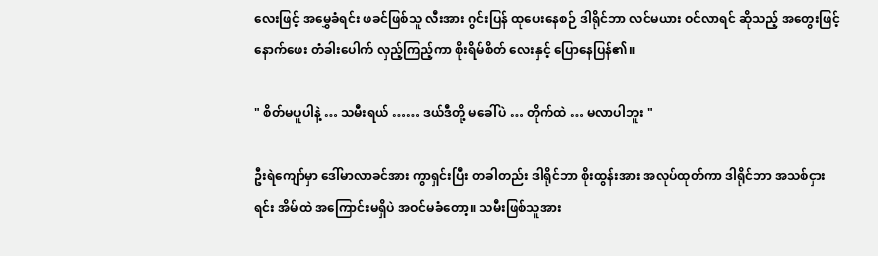လေးဖြင့် အမွှေခံရင်း ဖခင်ဖြစ်သူ လီးအား ဂွင်းပြန် ထုပေးနေစဉ် ဒါရိုင်ဘာ လင်မယား ဝင်လာရင် ဆိုသည့် အတွေးဖြင့် နောက်ဖေး တံခါးပေါက် လှည့်ကြည့်ကာ စိုးရိမ်စိတ် လေးနှင့် ပြောနေပြန်၏။

" စိတ်မပူပါနဲ့ … သမီးရယ် …… ဒယ်ဒီတို့ မခေါ်ပဲ … တိုက်ထဲ … မလာပါဘူး "

ဦးရဲကျော်မှာ ဒေါ်မာလာခင်အား ကွာရှင်းပြီး တခါတည်း ဒါရိုင်ဘာ စိုးထွန်းအား အလုပ်ထုတ်ကာ ဒါရိုင်ဘာ အသစ်ငှားရင်း အိမ်ထဲ အကြောင်းမရှိပဲ အဝင်မခံတော့။ သမီးဖြစ်သူအား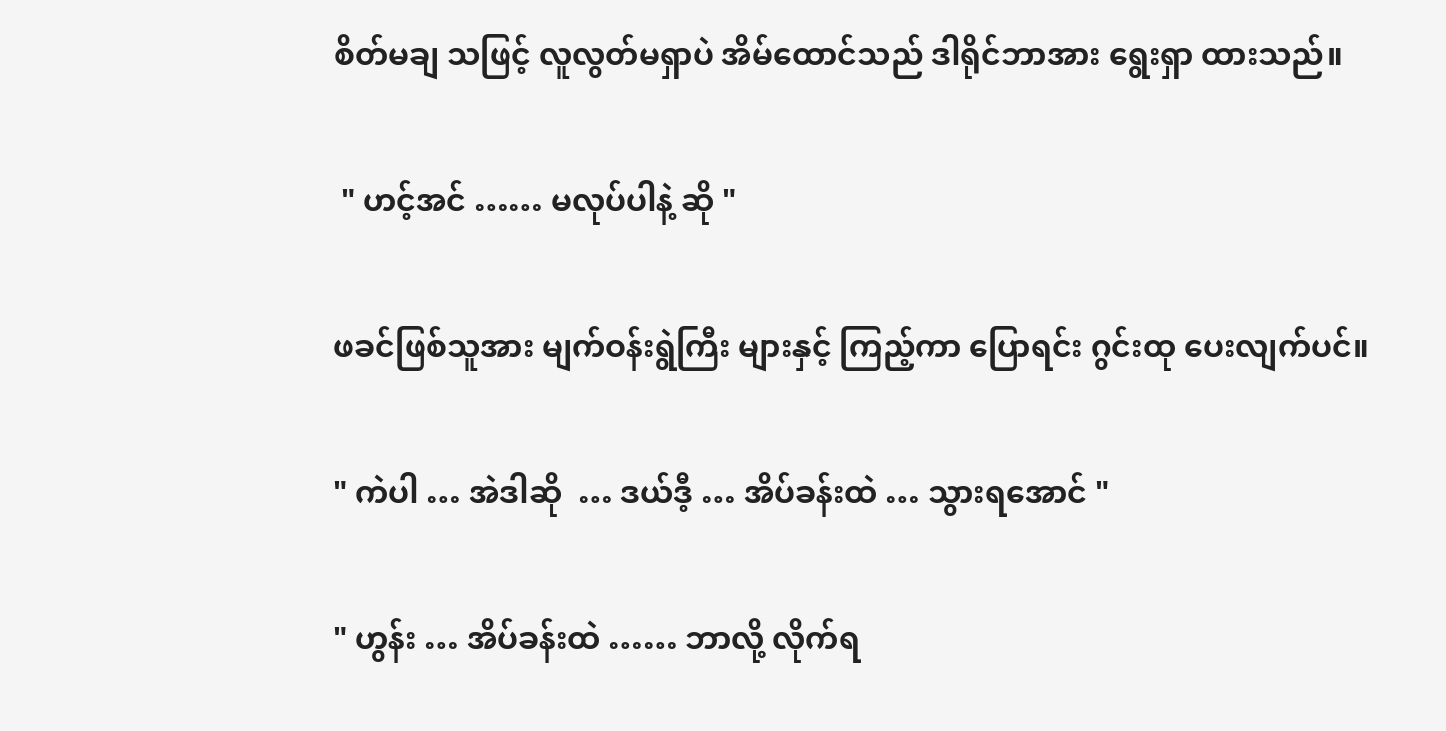စိတ်မချ သဖြင့် လူလွတ်မရှာပဲ အိမ်ထောင်သည် ဒါရိုင်ဘာအား ရွေးရှာ ထားသည်။

 " ဟင့်အင် …… မလုပ်ပါနဲ့ ဆို "

ဖခင်ဖြစ်သူအား မျက်ဝန်းရွဲကြီး များနှင့် ကြည့်ကာ ပြောရင်း ဂွင်းထု ပေးလျက်ပင်။

" ကဲပါ … အဲဒါဆို  … ဒယ်ဒီ့ … အိပ်ခန်းထဲ … သွားရအောင် "

" ဟွန်း … အိပ်ခန်းထဲ …… ဘာလို့ လိုက်ရ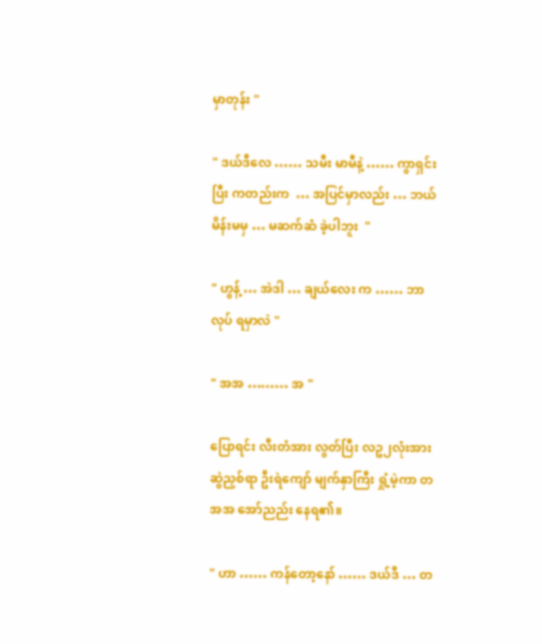မှာတုန်း "

" ဒယ်ဒီလေ …… သမီး မာမီနဲ့ …… ကွာရှင်းပြီး ကတည်းက  … အပြင်မှာလည်း … ဘယ်မိန်းမမှ … မဆက်ဆံ ခဲ့ပါဘူး  "

" ဟွန့် … အဲဒါ … ချယ်လေး က …… ဘာလုပ် ရမှာလဲ "

" အအ ……… အ "

ပြောရင်း လီးတံအား လွတ်ပြီး လဥ၂လုံးအား ဆွဲညှစ်ရာ ဦးရဲကျော် မျက်နှာကြီး ရှုံ့မဲ့ကာ တအအ အော်ညည်း နေရ၏။

" ဟာ …… ကန်တော့နော် …… ဒယ်ဒီ … တ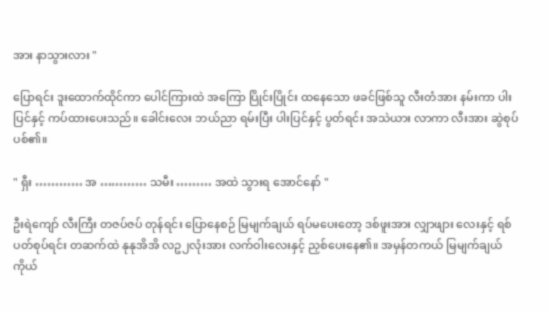အား နာသွားလား "

ပြောရင်း ဒူးထောက်ထိုင်ကာ ပေါင်ကြားထဲ အကြော ပြိုင်းပြိုင်း ထနေသော ဖခင်ဖြစ်သူ လီးတံအား နမ်းကာ ပါးပြင်နှင့် ကပ်ထားပေးသည်။ ခေါင်းလေး ဘယ်ညာ ရမ်းပြီး ပါးပြင်နှင့် ပွတ်ရင်း အသဲယား လာကာ လီးအား ဆွဲစုပ်ပစ်၏။

" ရှီး ………… အ ………… သမီး ……… အထဲ သွားရ အောင်နော် "

ဦးရဲကျော် လီးကြီး တဇပ်ဇပ် တုန်ရင်း ပြောနေစဉ် မြမျက်ချယ် ရပ်မပေးတော့ ဒစ်ဖူးအား လျှာဖျား လေးနှင့် ရစ်ပတ်စုပ်ရင်း တဆက်ထဲ နုနုအိအိ လဥ၂လုံးအား လက်ဝါးလေးနှင့် ညှစ်ပေးနေ၏။ အမှန်တကယ် မြမျက်ချယ် ကိုယ်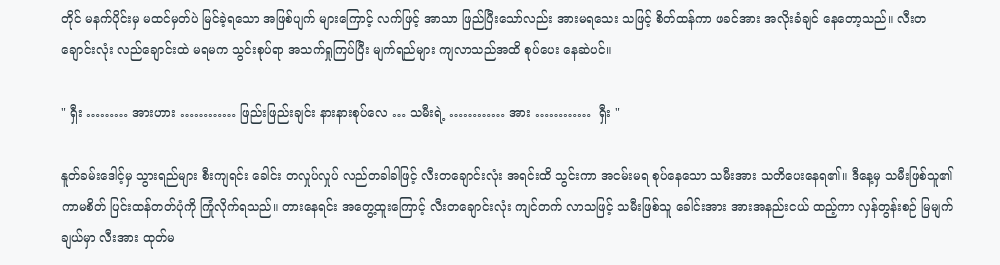တိုင် မနက်ပိုင်းမှ မထင်မှတ်ပဲ မြင်ခဲ့ရသော အဖြစ်ပျက် များကြောင့် လက်ဖြင့် အာသာ ဖြည်ပြီးသော်လည်း အားမရသေး သဖြင့် စိတ်ထန်ကာ ဖခင်အား အလိုးခံချင် နေတော့သည်။ လီးတချောင်းလုံး လည်ချောင်းထဲ မရမက သွင်းစုပ်ရာ အသက်ရှုကြပ်ပြီး မျက်ရည်များ ကျလာသည်အထိ စုပ်ပေး နေဆဲပင်။

" ရှီး ……… အားဟား ………… ဖြည်းဖြည်းချင်း နားနားစုပ်လေ … သမီးရဲ့ ………… အား …………  ရှီး "

နူတ်ခမ်းဒေါင့်မှ သွားရည်များ စီးကျရင်း ခေါင်း တလှုပ်လှုပ် လည်တခါခါဖြင့် လီးတချောင်းလုံး အရင်းထိ သွင်းကာ အငမ်းမရ စုပ်နေသော သမီးအား သတိပေးနေရ၏။ ဒီနေ့မှ သမီးဖြစ်သူ၏ ကာမစိတ် ပြင်းထန်တတ်ပုံကို ကြုံလိုက်ရသည်။ တားနေရင်း အတွေ့ထူးကြောင့် လီးတချောင်းလုံး ကျင်တက် လာသဖြင့် သမီးဖြစ်သူ ခေါင်းအား အားအနည်းငယ် ထည့်ကာ လှန်တွန်းစဉ် မြမျက်ချယ်မှာ လီးအား ထုတ်မ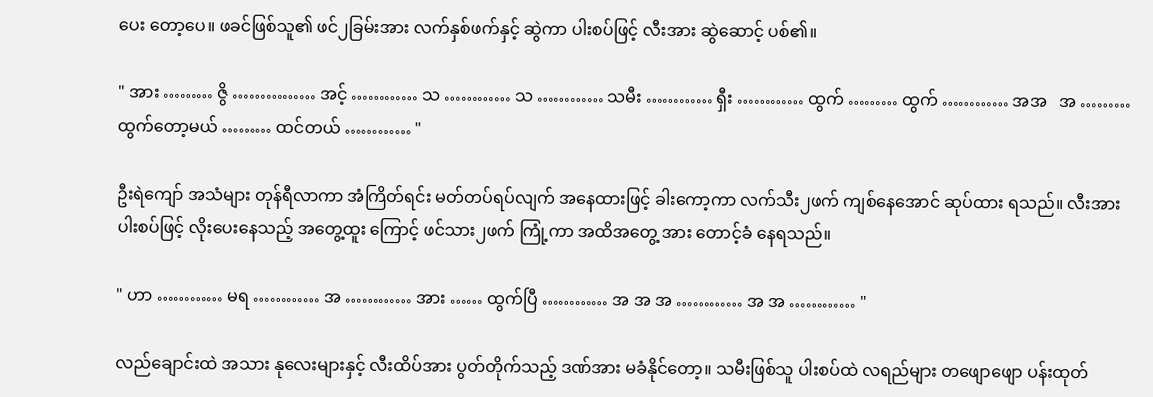ပေး တော့ပေ။ ဖခင်ဖြစ်သူ၏ ဖင်၂ခြမ်းအား လက်နှစ်ဖက်နှင့် ဆွဲကာ ပါးစပ်ဖြင့် လီးအား ဆွဲဆောင့် ပစ်၏။

" အား ……… ဇွိ …………… အင့် ………… သ ………… သ ………… သမီး ………… ရှီး ………… ထွက် ……… ထွက် ………… အအ   အ ……… ထွက်တော့မယ် ……… ထင်တယ် ………… "

ဦးရဲကျော် အသံများ တုန်ရီလာကာ အံကြိတ်ရင်း မတ်တပ်ရပ်လျက် အနေထားဖြင့် ခါးကော့ကာ လက်သီး၂ဖက် ကျစ်နေအောင် ဆုပ်ထား ရသည်။ လီးအား ပါးစပ်ဖြင့် လိုးပေးနေသည့် အတွေ့ထူး ကြောင့် ဖင်သား၂ဖက် ကြုံ့ကာ အထိအတွေ့ အား တောင့်ခံ နေရသည်။

" ဟာ ………… မရ ………… အ ………… အား …… ထွက်ပြီ ………… အ အ အ ………… အ အ ………… "

လည်ချောင်းထဲ အသား နုလေးများနှင့် လီးထိပ်အား ပွတ်တိုက်သည့် ဒဏ်အား မခံနိုင်တော့။ သမီးဖြစ်သူ ပါးစပ်ထဲ လရည်များ တဖျောဖျော ပန်းထုတ်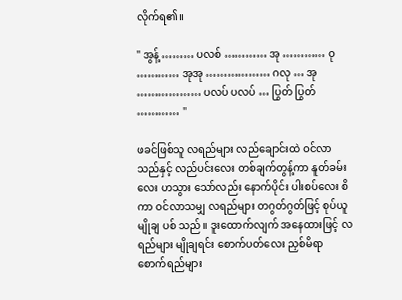လိုက်ရ၏။

" အွန့် ……… ပလစ် ………… အု ………… ဝု ………… အုအု ……………… ဂလု … အု ……………… ပလပ် ပလပ် … ပြွတ် ပြွတ် ………… "

ဖခင်ဖြစ်သူ လရည်များ လည်ချောင်းထဲ ဝင်လာ သည်နှင့် လည်ပင်းလေး တစ်ချက်တွန့်ကာ နူတ်ခမ်းလေး ဟသွား သော်လည်း နောက်ပိုင်း ပါးစပ်လေး စိကာ ဝင်လာသမျှ လရည်များ တဂွတ်ဂွတ်ဖြင့် စုပ်ယူမျိုချ ပစ် သည်။ ဒူးထောက်လျက် အနေထားဖြင့် လရည်များ မျိုချရင်း စောက်ပတ်လေး ညှစ်မိရာ စောက်ရည်များ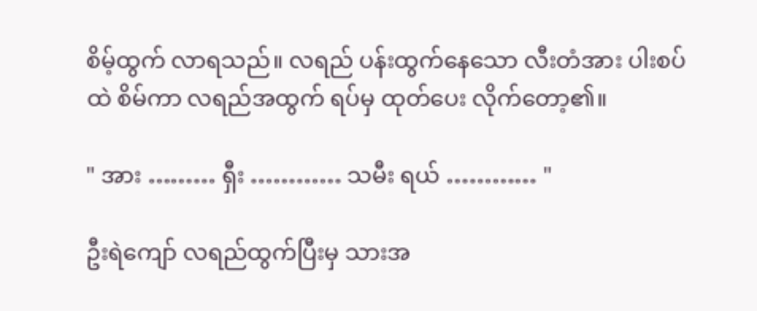စိမ့်ထွက် လာရသည်။ လရည် ပန်းထွက်နေသော လီးတံအား ပါးစပ်ထဲ စိမ်ကာ လရည်အထွက် ရပ်မှ ထုတ်ပေး လိုက်တော့၏။

" အား ……… ရှီး ………… သမီး ရယ် ………… "

ဦးရဲကျော် လရည်ထွက်ပြီးမှ သားအ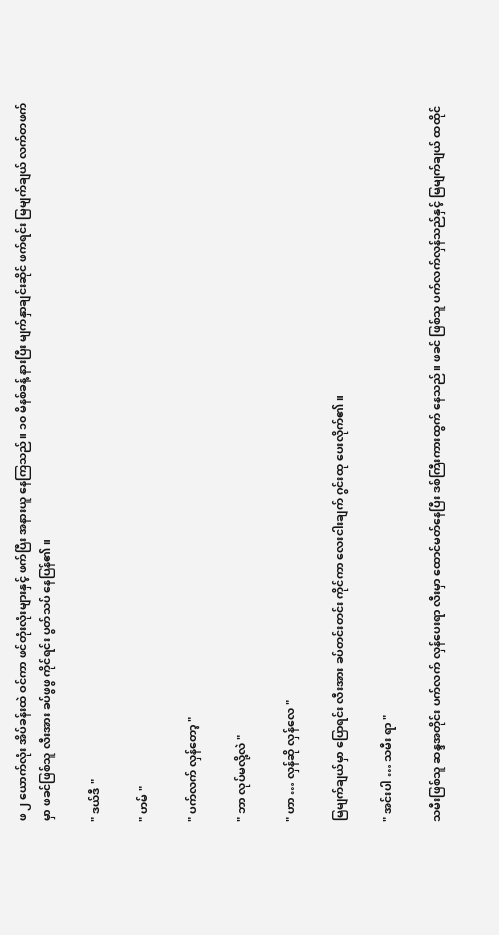ဖ ၂ ယောက်လုံး အိပ်ခန်းထဲ ဝင်ကာ ဖင်တုံးလုံးများနှင့် ဖက်ပြီး အနားယူ နေကြသည်။ ၁၀ မိနစ်ခန့် နားပြီး မျက်နှာချင်းဆိုင် ဖက်ရင်း မြမျက်ချယ် လက်တဖက်မှာ ဖခင်ဖြစ်သူ လီးအား ခပ်ဖွဖွ ကိုင်ရင်း ပွတ်သပ် နေပြန်၏။

" ဒယ်ဒီ "

" ဟမ် "

" ပက်လက် လှန်တော့ "

" ဘာ လုပ်မလို့လဲ "

" ဟာ … လှန်ဆို လှန်လေ "

မြမျက်ချယ်မှာ ပြောရင်း လီးအား ခပ်တင်းတင်း ကိုင်ကာ လေးငါးချက် ဂွင်းထု ပေးလိုက်၏။

" အင်းပါ … သမီး ရာ "

သမီးဖြစ်သူ ဆန္ဒအတိုင်း ပက်လက် လှန်ပေးရာ လီးမှာ ထောင်မတ်နေပြီး ဒစ်ကြီးကားထွက် နေသည်။ ဖခင် ဖြစ်သူ ပက်လက်လှန်သည်နှင့် မြမျက်ချယ် ထထိုင်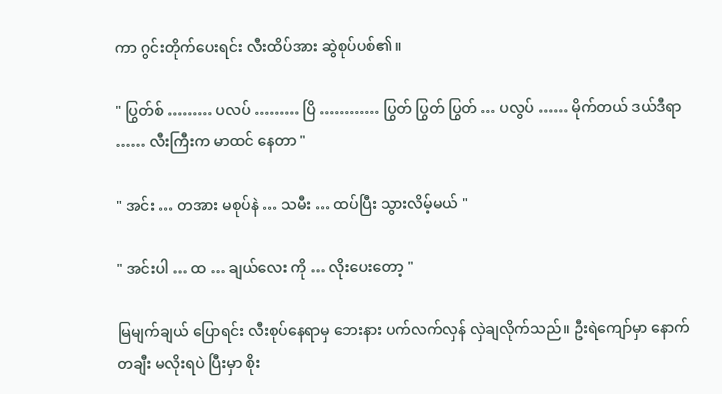ကာ ဂွင်းတိုက်ပေးရင်း လီးထိပ်အား ဆွဲစုပ်ပစ်၏။

" ပြွတ်စ် ……… ပလပ် ……… ပြိ ………… ပြွတ် ပြွတ် ပြွတ် … ပလွပ် …… မိုက်တယ် ဒယ်ဒီရာ …… လီးကြီးက မာထင် နေတာ "

" အင်း … တအား မစုပ်နဲ … သမီး … ထပ်ပြီး သွားလိမ့်မယ် "

" အင်းပါ … ထ … ချယ်လေး ကို … လိုးပေးတော့ "

မြမျက်ချယ် ပြောရင်း လီးစုပ်နေရာမှ ဘေးနား ပက်လက်လှန် လှဲချလိုက်သည်။ ဦးရဲကျော်မှာ နောက်တချီး မလိုးရပဲ ပြီးမှာ စိုး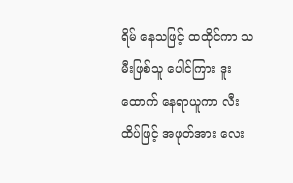ရိမ် နေသဖြင့် ထထိုင်ကာ သမီးဖြစ်သူ ပေါင်ကြား ဒူးထောက် နေရာယူကာ လီးထိပ်ဖြင့် အဖုတ်အား လေး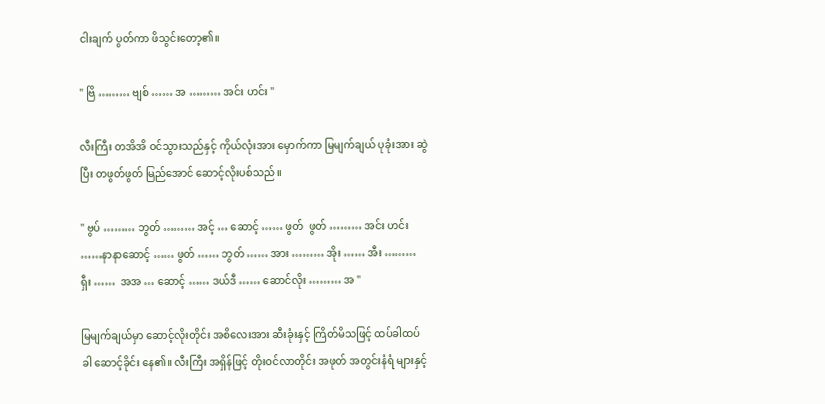ငါးချက် ပွတ်ကာ ဖိသွင်းတော့၏။

" ဗြိ ……… ဗျစ် …… အ ……… အင်း ဟင်း "

လီးကြီး တအိအိ ဝင်သွားသည်နှင့် ကိုယ်လုံးအား မှောက်ကာ မြမျက်ချယ် ပုခုံးအား ဆွဲပြီး တဖွတ်ဖွတ် မြည်အောင် ဆောင့်လိုးပစ်သည်။

" ဗွပ် ……… ဘွတ် ……… အင့် … ဆောင့် …… ဖွတ်  ဖွတ် ……… အင်း ဟင်း ……နာနာဆောင့် …… ဖွတ် …… ဘွတ် …… အား ……… အိုး …… အီး ……… ရှီး ……  အအ … ဆောင့် …… ဒယ်ဒီ …… ဆောင်လိုး ……… အ "

မြမျက်ချယ်မှာ ဆောင့်လိုးတိုင်း အစိလေးအား ဆီးခုံးနှင့် ကြိတ်မိသဖြင့် ထပ်ခါထပ်ခါ ဆောင့်ခိုင်း နေ၏။ လီးကြီး အရှိန်ဖြင့် တိုးဝင်လာတိုင်း အဖုတ် အတွင်းနံရံ များနှင့်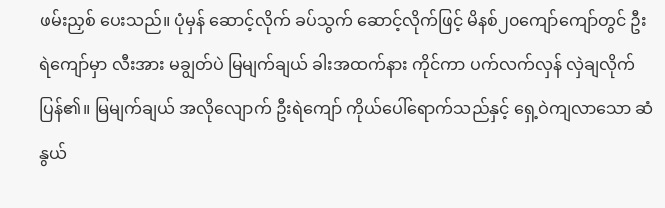ဖမ်းညှစ် ပေးသည်။ ပုံမှန် ဆောင့်လိုက် ခပ်သွက် ဆောင့်လိုက်ဖြင့် မိနစ်၂၀ကျော်ကျော်တွင် ဦးရဲကျော်မှာ လီးအား မချွတ်ပဲ မြမျက်ချယ် ခါးအထက်နား ကိုင်ကာ ပက်လက်လှန် လှဲချလိုက်ပြန်၏။ မြမျက်ချယ် အလိုလျောက် ဦးရဲကျော် ကိုယ်ပေါ်ရောက်သည်နှင့် ရှေ့ဝဲကျလာသော ဆံနွယ်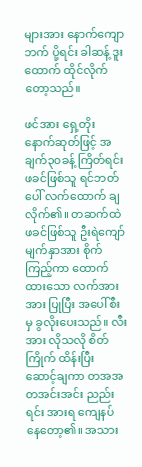များအား နောက်ကျောဘက် ပို့ရင်း ခါဆန့် ဒူးထောက် ထိုင်လိုက်တော့သည်။

ဖင်အား ရှေ့တိုး နောက်ဆုတ်ဖြင့် အချက်၃၀ခန့် ကြိတ်ရင်း ဖခင်ဖြစ်သူ ရင်ဘတ်ပေါ် လက်ထောက် ချလိုက်၏။ တဆက်ထဲ ဖခင်ဖြစ်သူ ဦးရဲကျော် မျက်နှာအား စိုက်ကြည့်ကာ ထောက်ထားသော လက်အား အား ပြုပြီး အပေါ်စီးမှ ခွလိုးပေးသည်။ လီးအား လိုသလို စိတ်ကြိုက် ထိန်းပြီး ဆောင့်ချကာ တအအ တအင်းအင်း ညည်းရင်း အားရ ကျေနပ် နေတော့၏။ အသား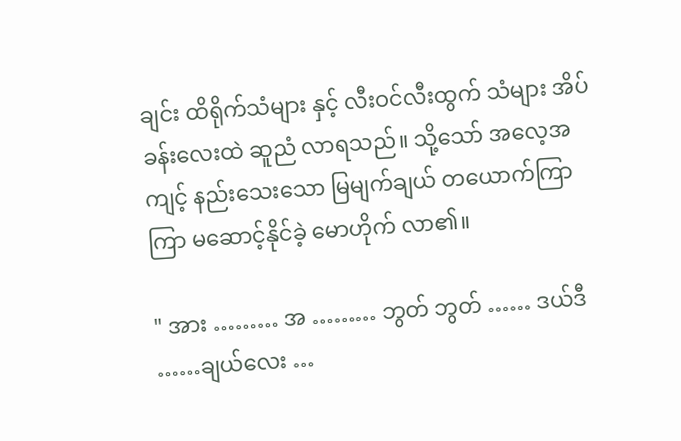ချင်း ထိရိုက်သံများ နှင့် လီးဝင်လီးထွက် သံများ အိပ်ခန်းလေးထဲ ဆူညံ လာရသည်။ သို့သော် အလေ့အကျင့် နည်းသေးသော မြမျက်ချယ် တယောက်ကြာကြာ မဆောင့်နိုင်ခဲ့ မောဟိုက် လာ၏။

" အား ……… အ ……… ဘွတ် ဘွတ် …… ဒယ်ဒီ ……ချယ်လေး …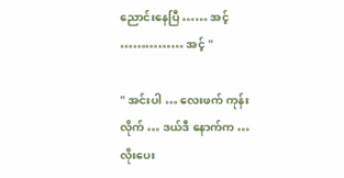ညောင်းနေပြီ …… အင့် …………… အင့် "

" အင်းပါ … လေးဖက် ကုန်းလိုက် … ဒယ်ဒီ နောက်က … လိုးပေး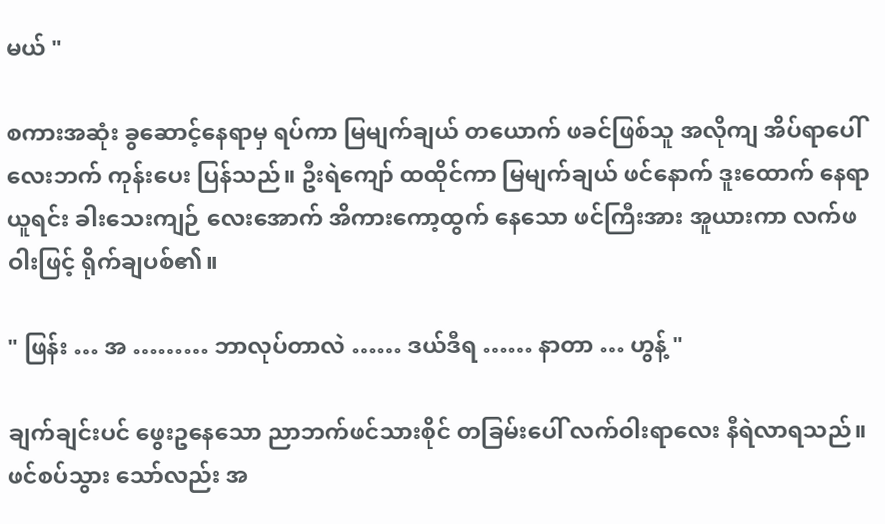မယ် "

စကားအဆုံး ခွဆောင့်နေရာမှ ရပ်ကာ မြမျက်ချယ် တယောက် ဖခင်ဖြစ်သူ အလိုကျ အိပ်ရာပေါ် လေးဘက် ကုန်းပေး ပြန်သည်။ ဦးရဲကျော် ထထိုင်ကာ မြမျက်ချယ် ဖင်နောက် ဒူးထောက် နေရာယူရင်း ခါးသေးကျဉ် လေးအောက် အိကားကော့ထွက် နေသော ဖင်ကြီးအား အူယားကာ လက်ဖဝါးဖြင့် ရိုက်ချပစ်၏။

" ဖြန်း … အ ……… ဘာလုပ်တာလဲ …… ဒယ်ဒီရ …… နာတာ … ဟွန့် "

ချက်ချင်းပင် ဖွေးဥနေသော ညာဘက်ဖင်သားစိုင် တခြမ်းပေါ် လက်ဝါးရာလေး နီရဲလာရသည်။ ဖင်စပ်သွား သော်လည်း အ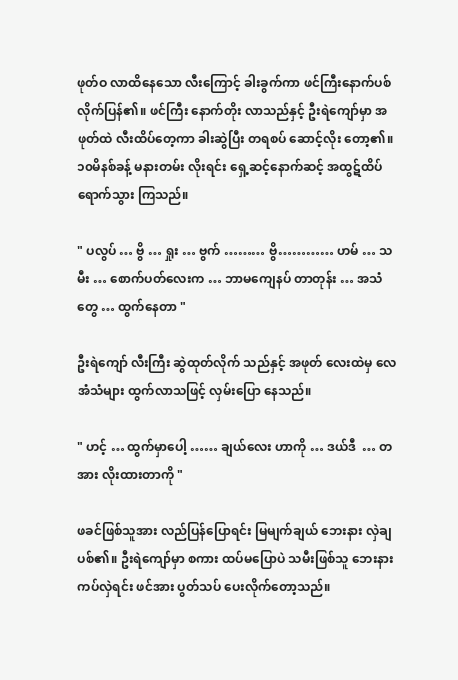ဖုတ်ဝ လာထိနေသော လီးကြောင့် ခါးခွက်ကာ ဖင်ကြီးနောက်ပစ် လိုက်ပြန်၏။ ဖင်ကြီး နောက်တိုး လာသည်နှင့် ဦးရဲကျော်မှာ အဖုတ်ထဲ လီးထိပ်တေ့ကာ ခါးဆွဲပြီး တရစပ် ဆောင့်လိုး တော့၏။ ၁၀မိနစ်ခန့် မနားတမ်း လိုးရင်း ရှေ့ဆင့်နောက်ဆင့် အထွဋ်ထိပ် ရောက်သွား ကြသည်။

" ပလွပ် … ဗွိ … ရှုး … ဗွက် ……… ဗွိ………… ဟမ် … သမီး … စောက်ပတ်လေးက … ဘာမကျေနပ် တာတုန်း … အသံတွေ … ထွက်နေတာ "

ဦးရဲကျော် လီးကြီး ဆွဲထုတ်လိုက် သည်နှင့် အဖုတ် လေးထဲမှ လေအံသံများ ထွက်လာသဖြင့် လှမ်းပြော နေသည်။

" ဟင့် … ထွက်မှာပေါ့ …… ချယ်လေး ဟာကို … ဒယ်ဒီ  … တအား လိုးထားတာကို "

ဖခင်ဖြစ်သူအား လည်ပြန်ပြောရင်း မြမျက်ချယ် ဘေးနား လှဲချပစ်၏။ ဦးရဲကျော်မှာ စကား ထပ်မပြောပဲ သမီးဖြစ်သူ ဘေးနား ကပ်လှဲရင်း ဖင်အား ပွတ်သပ် ပေးလိုက်တော့သည်။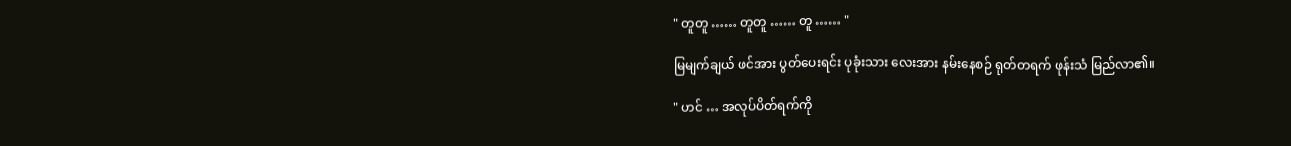" တူတူ …… တူတူ …… တူ …… "

မြမျက်ချယ် ဖင်အား ပွတ်ပေးရင်း ပုခုံးသား လေးအား နမ်းနေစဉ် ရုတ်တရက် ဖုန်းသံ မြည်လာ၏။

" ဟင် … အလုပ်ပိတ်ရက်ကို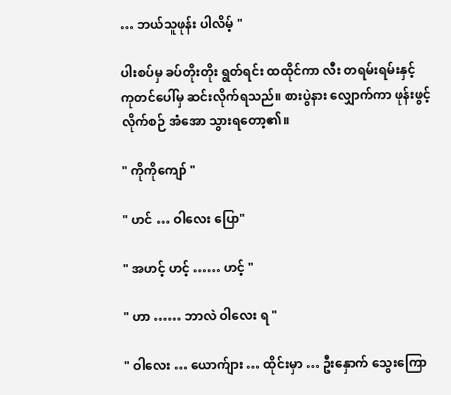… ဘယ်သူဖုန်း ပါလိမ့် "

ပါးစပ်မှ ခပ်တိုးတိုး ရွတ်ရင်း ထထိုင်ကာ လီး တရမ်းရမ်းနှင့် ကုတင်ပေါ်မှ ဆင်းလိုက်ရသည်။ စားပွဲနား လျှောက်ကာ ဖုန်းဖွင့်လိုက်စဉ် အံအော သွားရတော့၏။

" ကိုကိုကျော် "

" ဟင် … ဝါလေး ပြော"

" အဟင့် ဟင့် …… ဟင့် "

" ဟာ …… ဘာလဲ ဝါလေး ရ "

" ဝါလေး … ယောက်ျား … ထိုင်းမှာ … ဦးနှောက် သွေးကြော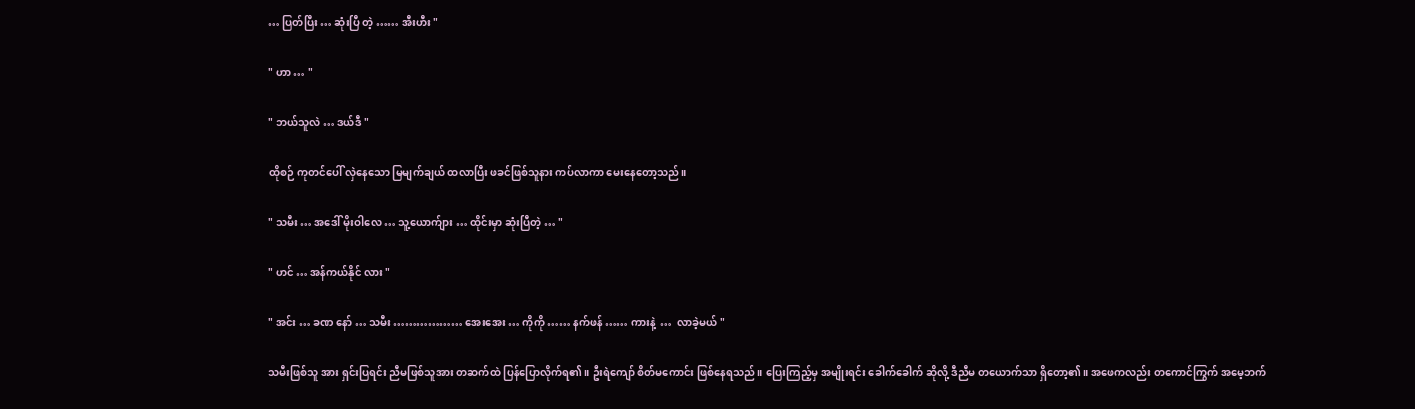… ပြတ်ပြီး … ဆုံးပြီ တဲ့ …… အီးဟီး "

" ဟာ … "

" ဘယ်သူလဲ … ဒယ်ဒီ "

ထိုစဉ် ကုတင်ပေါ် လှဲနေသော မြမျက်ချယ် ထလာပြီး ဖခင်ဖြစ်သူနား ကပ်လာကာ မေးနေတော့သည်။

" သမီး … အဒေါ် မိုးဝါလေ … သူ့ယောက်ျား … ထိုင်းမှာ ဆုံးပြီတဲ့ … "

" ဟင် … အန်ကယ်နိုင် လား "

" အင်း … ခဏ နော် … သမီး ……………… အေးအေး … ကိုကို …… နက်ဖန် …… ကားနဲ့  …  လာခဲ့မယ် "

သမီးဖြစ်သူ အား ရှင်းပြရင်း ညီမဖြစ်သူအား တဆက်ထဲ ပြန်ပြောလိုက်ရ၏။ ဦးရဲကျော် စိတ်မကောင်း ဖြစ်နေရသည်။ ပြေးကြည့်မှ အမျိုးရင်း ခေါက်ခေါက် ဆိုလို့ ဒီညီမ တယောက်သာ ရှိတော့၏။ အဖေကလည်း တကောင်ကြွက် အမေ့ဘက်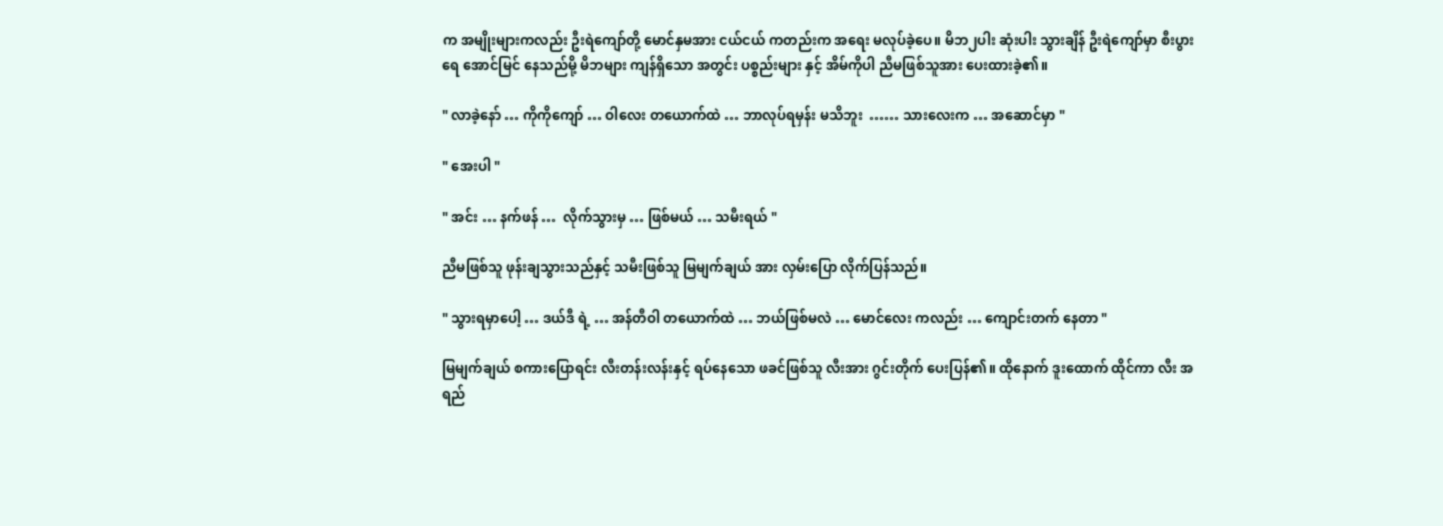က အမျိုးများကလည်း ဦးရဲကျော်တို့ မောင်နှမအား ငယ်ငယ် ကတည်းက အရေး မလုပ်ခဲ့ပေ။ မိဘ၂ပါး ဆုံးပါး သွားချိန် ဦးရဲကျော်မှာ စီးပွားရေ အောင်မြင် နေသည်မို့ မိဘများ ကျန်ရှိသော အတွင်း ပစ္စည်းများ နှင့် အိမ်ကိုပါ ညီမဖြစ်သူအား ပေးထားခဲ့၏။

" လာခဲ့နော် … ကိုကိုကျော် … ဝါလေး တယောက်ထဲ … ဘာလုပ်ရမှန်း မသိဘူး  …… သားလေးက … အဆောင်မှာ "

" အေးပါ "

" အင်း … နက်ဖန် …  လိုက်သွားမှ … ဖြစ်မယ် … သမီးရယ် "

ညီမဖြစ်သူ ဖုန်းချသွားသည်နှင့် သမီးဖြစ်သူ မြမျက်ချယ် အား လှမ်းပြော လိုက်ပြန်သည်။

" သွားရမှာပေါ့ … ဒယ်ဒီ ရဲ့ … အန်တီဝါ တယောက်ထဲ … ဘယ်ဖြစ်မလဲ … မောင်လေး ကလည်း … ကျောင်းတက် နေတာ "

မြမျက်ချယ် စကားပြောရင်း လီးတန်းလန်းနှင့် ရပ်နေသော ဖခင်ဖြစ်သူ လီးအား ဂွင်းတိုက် ပေးပြန်၏။ ထိုနောက် ဒူးထောက် ထိုင်ကာ လီး အရည်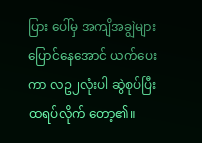ပြား ပေါ်မှ အကျိအချွဲများ ပြောင်နေအောင် ယက်ပေးကာ လဥ၂လုံးပါ ဆွဲစုပ်ပြီး ထရပ်လိုက် တော့၏။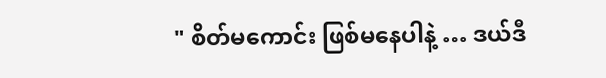" စိတ်မကောင်း ဖြစ်မနေပါနဲ့ … ဒယ်ဒီ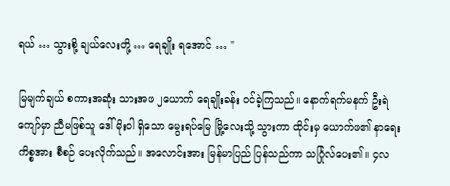ရယ် … သွားစို့ ချယ်လေးတို့ … ရေချိုး ရအောင် … "

မြမျက်ချယ် စကားအဆုံး သားအဖ ၂ယောက် ရေချိုးခန်း ဝင်ခဲ့ကြသည်။ နောက်ရက်မနက် ဦးရဲကျော်မှာ ညီမဖြစ်သူ ဒေါ်မိုးဝါ ရှိသော မွေးရပ်မြေ မြို့လေးသို့ သွားကာ ထိုင်းမှ ယောက်ဖ၏ နာရေး ကိစ္စအား စီစဉ် ပေးလိုက်သည်။ အလောင်းအား မြန်မာပြည် ပြန်သည်ကာ သင်္ဂြုလ်ပေး၏။ ၄လ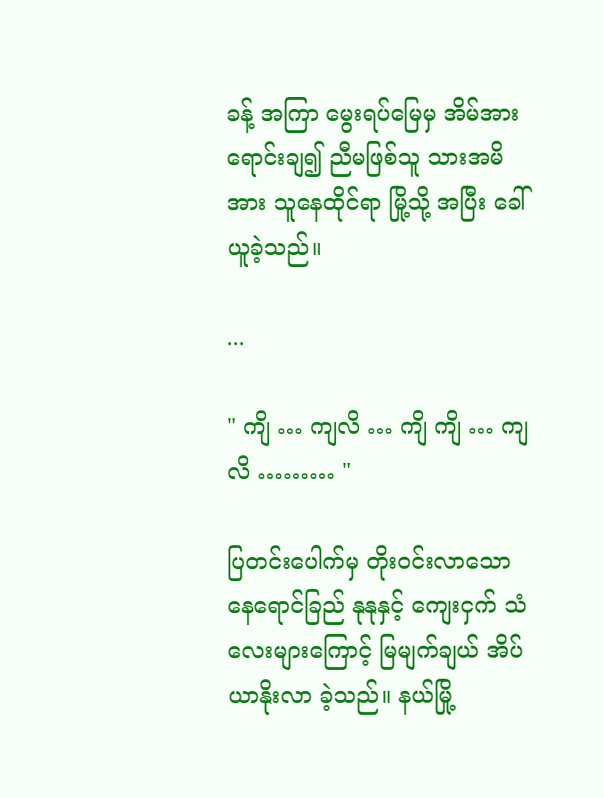ခန့် အကြာ မွေးရပ်မြေမှ အိမ်အား ရောင်းချ၍ ညီမဖြစ်သူ သားအမိအား သူနေထိုင်ရာ မြို့သို့ အပြီး ခေါ်ယူခဲ့သည်။

...

" ကျိ … ကျလိ … ကျိ ကျိ … ကျလိ ……… "

ပြတင်းပေါက်မှ တိုးဝင်းလာသော နေရောင်ခြည် နုနုနှင့် ကျေးငှက် သံလေးများကြောင့် မြမျက်ချယ် အိပ်ယာနိုးလာ ခဲ့သည်။ နယ်မြို့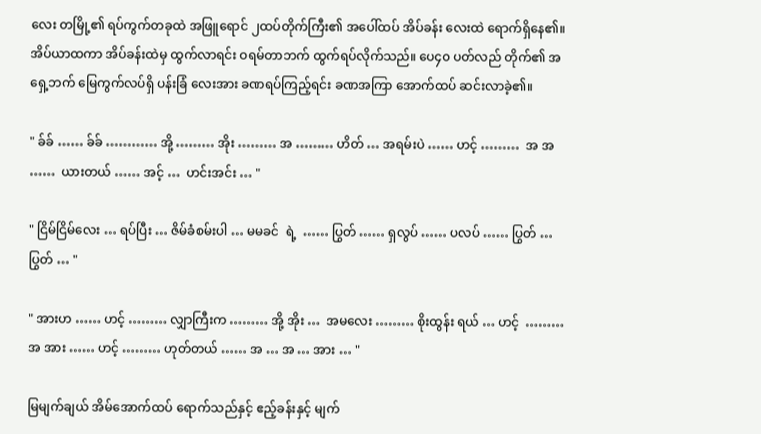လေး တမြို့၏ ရပ်ကွက်တခုထဲ အဖြူရောင် ၂ထပ်တိုက်ကြီး၏ အပေါ်ထပ် အိပ်ခန်း လေးထဲ ရောက်ရှိနေ၏။ အိပ်ယာထကာ အိပ်ခန်းထဲမှ ထွက်လာရင်း ဝရမ်တာဘက် ထွက်ရပ်လိုက်သည်။ ပေ၄၀ ပတ်လည် တိုက်၏ အရှေ့ဘက် မြေကွက်လပ်ရှိ ပန်းခြံ လေးအား ခဏရပ်ကြည့်ရင်း ခဏအကြာ အောက်ထပ် ဆင်းလာခဲ့၏။

" ခ်ခ် …… ခ်ခ် ………… အို့ ……… အိုး ……… အ ……… ဟိတ် … အရမ်းပဲ …… ဟင့် ………  အ အ ……  ယားတယ် …… အင့် …  ဟင်းအင်း … "

" ငြိမ်ငြိမ်လေး … ရပ်ပြီး … ဇိမ်ခံစမ်းပါ … မမခင်  ရဲ့  …… ပြွတ် …… ရှလွပ် …… ပလပ် …… ပြွတ် … ပြွတ် … "

" အားဟ …… ဟင့် ……… လျှာကြီးက ……… အို့ အိုး …  အမလေး ……… စိုးထွန်း ရယ် … ဟင့်  ……… အ အား …… ဟင့် ……… ဟုတ်တယ် …… အ … အ … အား … "

မြမျက်ချယ် အိမ်အောက်ထပ် ရောက်သည်နှင့် ဧည့်ခန်းနှင့် မျက်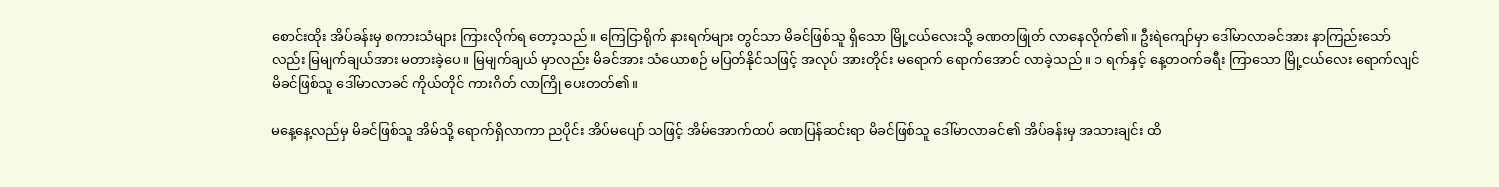စောင်းထိုး အိပ်ခန်းမှ စကားသံများ ကြားလိုက်ရ တော့သည်။ ကြေငြာရိုက် နားရက်များ တွင်သာ မိခင်ဖြစ်သူ ရှိသော မြို့ငယ်လေးသို့ ခဏတဖြုတ် လာနေလိုက်၏။ ဦးရဲကျော်မှာ ဒေါ်မာလာခင်အား နာကြည်းသော်လည်း မြမျက်ချယ်အား မတားခဲ့ပေ။ မြမျက်ချယ် မှာလည်း မိခင်အား သံယောစဉ် မပြတ်နိုင်သဖြင့် အလုပ် အားတိုင်း မရောက် ရောက်အောင် လာခဲ့သည်။ ၁ ရက်နှင့် နေ့တဝက်ခရီး ကြာသော မြို့ငယ်လေး ရောက်လျင် မိခင်ဖြစ်သူ ဒေါ်မာလာခင် ကိုယ်တိုင် ကားဂိတ် လာကြို ပေးတတ်၏။

မနေ့နေ့လည်မှ မိခင်ဖြစ်သူ အိမ်သို့ ရောက်ရှိလာကာ ညပိုင်း အိပ်မပျော် သဖြင့် အိမ်အောက်ထပ် ခဏပြန်ဆင်းရာ မိခင်ဖြစ်သူ ဒေါ်မာလာခင်၏ အိပ်ခန်းမှ အသားချင်း ထိ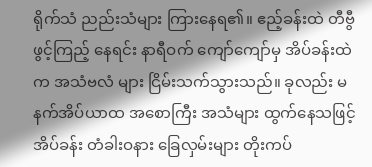ရိုက်သံ ညည်းသံများ ကြားနေရ၏။ ဧည့်ခန်းထဲ တီဗွီဖွင့်ကြည့် နေရင်း နာရီဝက် ကျော်ကျော်မှ အိပ်ခန်းထဲက အသံဗလံ များ ငြိမ်းသက်သွားသည်။ ခုလည်း မနက်အိပ်ယာထ အစောကြီး အသံများ ထွက်နေသဖြင့် အိပ်ခန်း တံခါးဝနား ခြေလှမ်းများ တိုးကပ်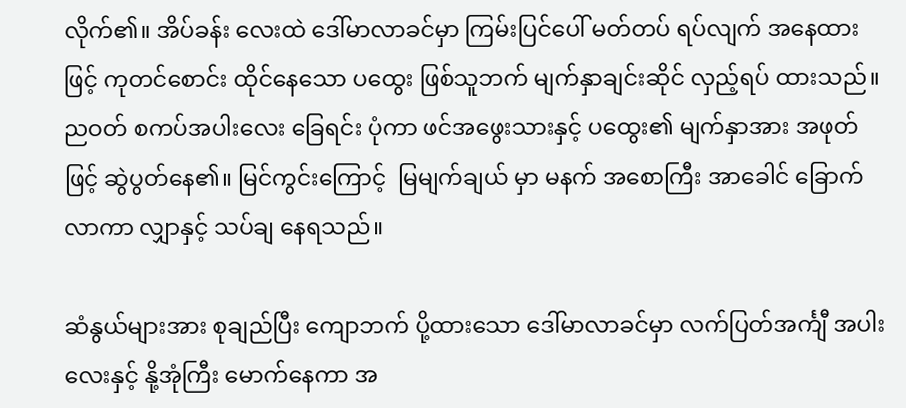လိုက်၏။ အိပ်ခန်း လေးထဲ ဒေါ်မာလာခင်မှာ ကြမ်းပြင်ပေါ် မတ်တပ် ရပ်လျက် အနေထားဖြင့် ကုတင်စောင်း ထိုင်နေသော ပထွေး ဖြစ်သူဘက် မျက်နှာချင်းဆိုင် လှည့်ရပ် ထားသည်။ ညဝတ် စကပ်အပါးလေး ခြေရင်း ပုံကာ ဖင်အဖွေးသားနှင့် ပထွေး၏ မျက်နှာအား အဖုတ်ဖြင့် ဆွဲပွတ်နေ၏။ မြင်ကွင်းကြောင့်  မြမျက်ချယ် မှာ မနက် အစောကြီး အာခေါင် ခြောက်လာကာ လျှာနှင့် သပ်ချ နေရသည်။

ဆံနွယ်များအား စုချည်ပြီး ကျောဘက် ပို့ထားသော ဒေါ်မာလာခင်မှာ လက်ပြတ်အင်္ကျီ အပါးလေးနှင့် နို့အုံကြီး မောက်နေကာ အ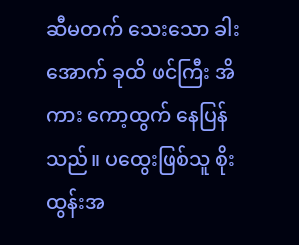ဆီမတက် သေးသော ခါးအောက် ခုထိ ဖင်ကြီး အိကား ကော့ထွက် နေပြန်သည်။ ပထွေးဖြစ်သူ စိုးထွန်းအ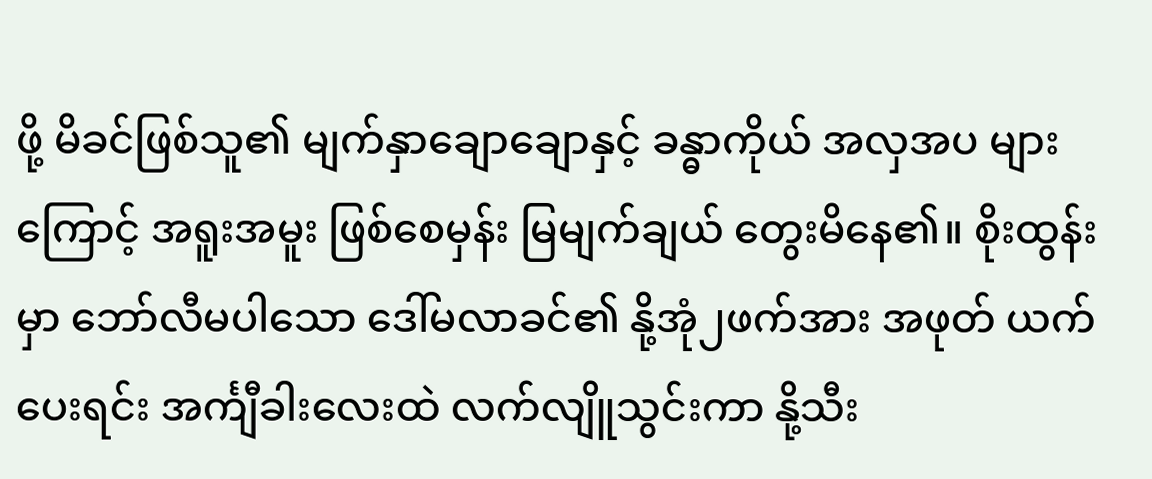ဖို့ မိခင်ဖြစ်သူ၏ မျက်နှာချောချောနှင့် ခန္ဓာကိုယ် အလှအပ များကြောင့် အရူးအမူး ဖြစ်စေမှန်း မြမျက်ချယ် တွေးမိနေ၏။ စိုးထွန်းမှာ ဘော်လီမပါသော ဒေါ်မလာခင်၏ နို့အုံ၂ဖက်အား အဖုတ် ယက်ပေးရင်း အင်္ကျီခါးလေးထဲ လက်လျိူသွင်းကာ နို့သီး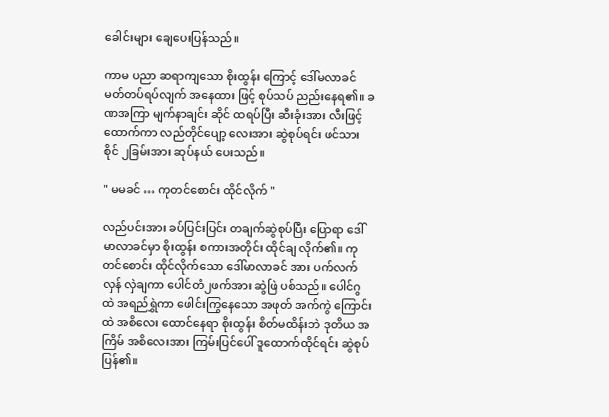ခေါင်းများ ချေပေးပြန်သည်။

ကာမ ပညာ ဆရာကျသော စိုးထွန်း ကြောင့် ဒေါ်မလာခင် မတ်တပ်ရပ်လျက် အနေထား ဖြင့် စုပ်သပ် ညည်းနေရ၏။ ခဏအကြာ မျက်နာချင်း ဆိုင် ထရပ်ပြီး ဆီးခုံးအား လီးဖြင့် ထောက်ကာ လည်တိုင်ပျော့ လေးအား ဆွဲစုပ်ရင်း ဖင်သားစိုင် ၂ခြမ်းအား ဆုပ်နယ် ပေးသည်။

" မမခင် … ကုတင်စောင်း ထိုင်လိုက် "

လည်ပင်းအား ခပ်ပြင်းပြင်း တချက်ဆွဲစုပ်ပြီး ပြောရာ ဒေါ်မာလာခင်မှာ စိုးထွန်း စကားအတိုင်း ထိုင်ချ လိုက်၏။ ကုတင်စောင်း ထိုင်လိုက်သော ဒေါ်မာလာခင် အား ပက်လက်လှန် လှဲချကာ ပေါင်တံ၂ဖက်အား ဆွဲဖြဲ ပစ်သည်။ ပေါင်ဂွထဲ အရည်ရွှဲကာ ဖေါင်းကြွနေသော အဖုတ် အက်ကွဲ ကြောင်းထဲ အစိလေး ထောင်နေရာ စိုးထွန်း စိတ်မထိန်းဘဲ ဒုတိယ အကြိမ် အစိလေးအား ကြမ်းပြင်ပေါ် ဒူထောက်ထိုင်ရင်း ဆွဲစုပ်ပြန်၏။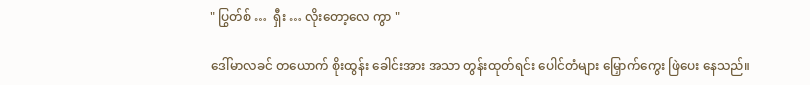" ပြွတ်စ် …  ရှီး … လိုးတော့လေ ကွာ "

ဒေါ်မာလခင် တယောက် စိုးထွန်း ခေါင်းအား အသာ တွန်းထုတ်ရင်း ပေါင်တံများ မြှောက်ကွေး ဖြဲပေး နေသည်။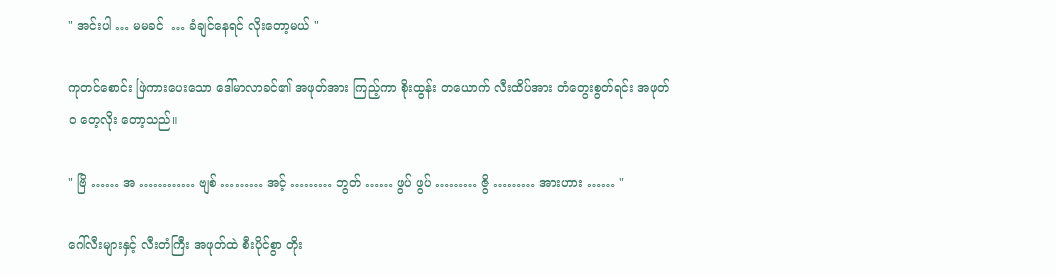" အင်းပါ … မမခင်  … ခံချင်နေရင် လိုးတော့မယ် "

ကုတင်စောင်း ဖြဲကားပေးသော ဒေါ်မာလာခင်၏ အဖုတ်အား ကြည့်ကာ စိုးထွန်း တယောက် လီးထိပ်အား တံတွေးစွတ်ရင်း အဖုတ်ဝ တေ့လိုး တော့သည်။

" ဗြိ …… အ ………… ဗျစ် ……… အင့် ……… ဘွတ် …… ဖွပ် ဖွပ် ……… ဇွိ ……… အားဟား …… "

ဂေါ်လီးများနှင့် လီးတံကြီး အဖုတ်ထဲ စီးပိုင်စွာ တိုး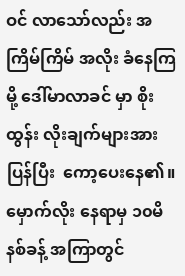ဝင် လာသော်လည်း အကြိမ်ကြိမ် အလိုး ခံနေကြမို့ ဒေါ်မာလာခင် မှာ စိုးထွန်း လိုးချက်များအား ပြန်ပြီး  ကော့ပေးနေ၏။ မှောက်လိုး နေရာမှ ၁၀မိနစ်ခန့် အကြာတွင်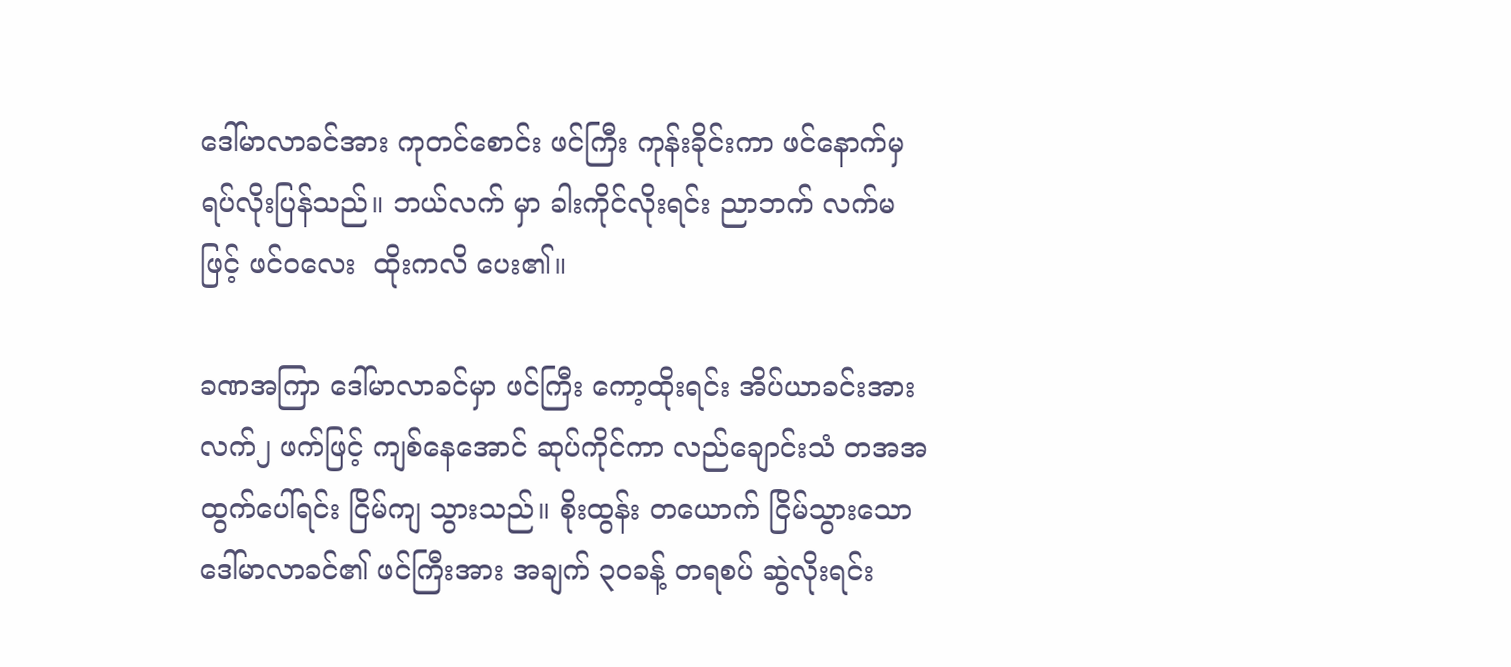ဒေါ်မာလာခင်အား ကုတင်စောင်း ဖင်ကြီး ကုန်းခိုင်းကာ ဖင်နောက်မှ ရပ်လိုးပြန်သည်။ ဘယ်လက် မှာ ခါးကိုင်လိုးရင်း ညာဘက် လက်မဖြင့် ဖင်ဝလေး  ထိုးကလိ ပေး၏။

ခဏအကြာ ဒေါ်မာလာခင်မှာ ဖင်ကြီး ကော့ထိုးရင်း အိပ်ယာခင်းအား လက်၂ ဖက်ဖြင့် ကျစ်နေအောင် ဆုပ်ကိုင်ကာ လည်ချောင်းသံ တအအ ထွက်ပေါ်ရင်း ငြိမ်ကျ သွားသည်။ စိုးထွန်း တယောက် ငြိမ်သွားသော ဒေါ်မာလာခင်၏ ဖင်ကြီးအား အချက် ၃၀ခန့် တရစပ် ဆွဲလိုးရင်း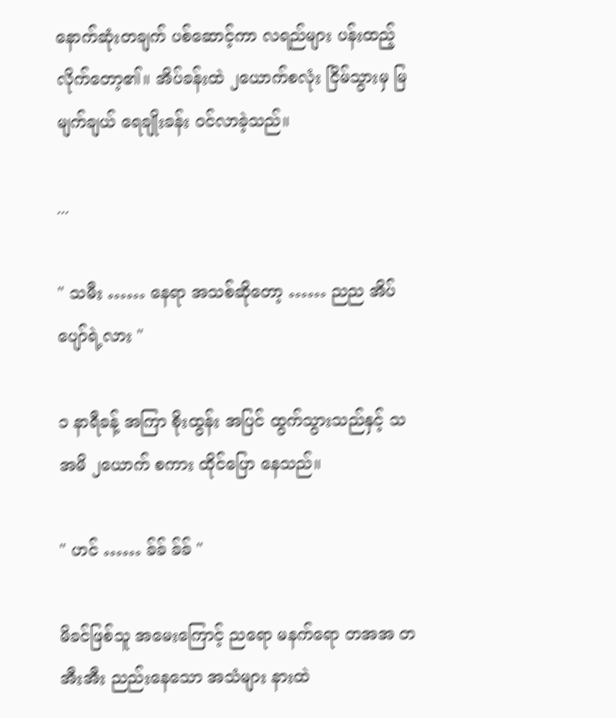နောက်ဆုံးတချက် ပစ်ဆောင့်ကာ လရည်များ ပန်းထည့် လိုက်တော့၏။ အိပ်ခန်းထဲ ၂ယောက်စလုံး ငြိမ်သွားမှ မြမျက်ချယ် ရေချိုးခန်း ဝင်လာခဲ့သည်။

...

" သမီး …… နေရာ အသစ်ဆိုတော့ …… ညည အိပ်ပျော်ရဲ့လား "

၁ နာရီခန့် အကြာ စိုးထွန်း အပြင် ထွက်သွားသည်နှင့် သအမိ ၂ယောက် စကား ထိုင်ပြော နေသည်။

" ဟင် …… ခ်ခ် ခ်ခ် "

မိခင်ဖြစ်သူ အမေးကြောင့် ညရော မနက်ရော တအအ တအီးအီး ညည်းနေသော အသံများ နားထဲ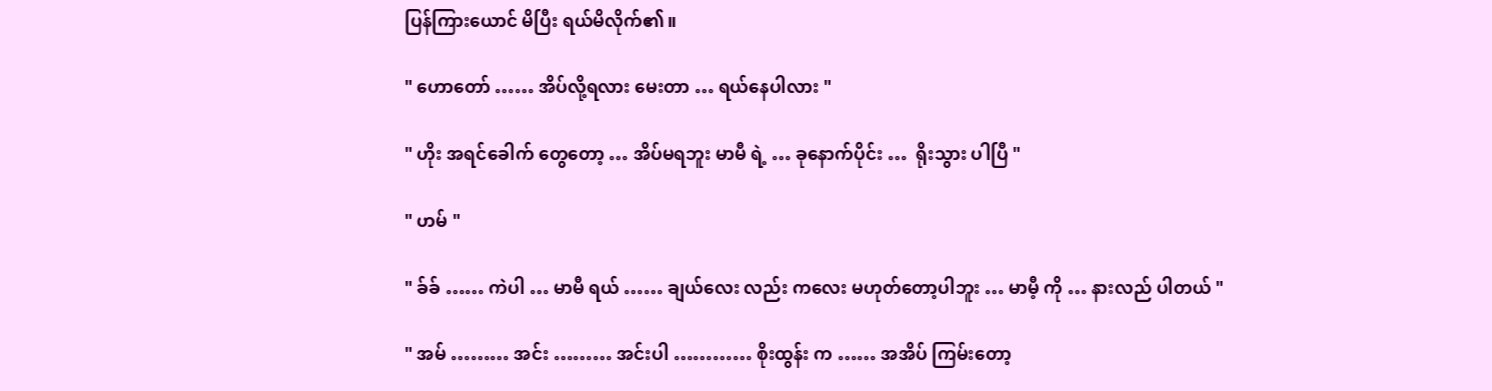ပြန်ကြားယောင် မိပြီး ရယ်မိလိုက်၏။

" ဟောတော် …… အိပ်လို့ရလား မေးတာ … ရယ်နေပါလား "

" ဟိုး အရင်ခေါက် တွေတော့ … အိပ်မရဘူး မာမီ ရဲ့ … ခုနောက်ပိုင်း …  ရိုးသွား ပါပြီ "

" ဟမ် "

" ခ်ခ် …… ကဲပါ … မာမီ ရယ် …… ချယ်လေး လည်း ကလေး မဟုတ်တော့ပါဘူး … မာမီ့ ကို … နားလည် ပါတယ် "

" အမ် ……… အင်း ……… အင်းပါ ………… စိုးထွန်း က …… အအိပ် ကြမ်းတော့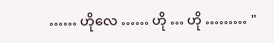…… ဟိုလေ …… ဟို … ဟို ……… "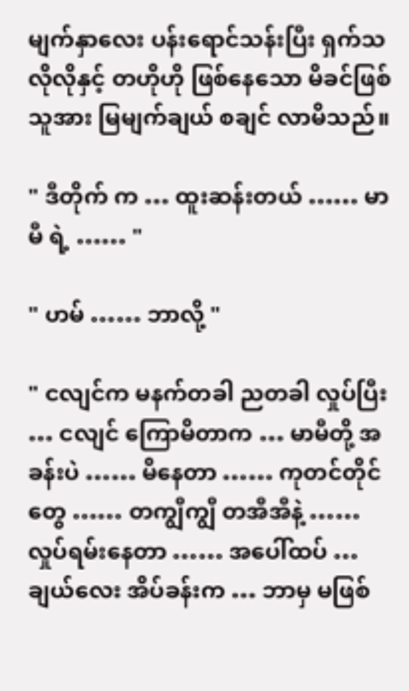မျက်နှာလေး ပန်းရောင်သန်းပြီး ရှက်သလိုလိုနှင့် တဟိုဟို ဖြစ်နေသော မိခင်ဖြစ်သူအား မြမျက်ချယ် စချင် လာမိသည်။

" ဒီတိုက် က … ထူးဆန်းတယ် …… မာမီ ရဲ့ …… "

" ဟမ် …… ဘာလို့ "

" ငလျင်က မနက်တခါ ညတခါ လှုပ်ပြီး … ငလျင် ကြောမိတာက … မာမီတို့ အခန်းပဲ …… မိနေတာ …… ကုတင်တိုင်တွေ …… တကျွီကျွီ တအီအီနဲ့ …… လှုပ်ရမ်းနေတာ …… အပေါ်ထပ် … ချယ်လေး အိပ်ခန်းက … ဘာမှ မဖြစ်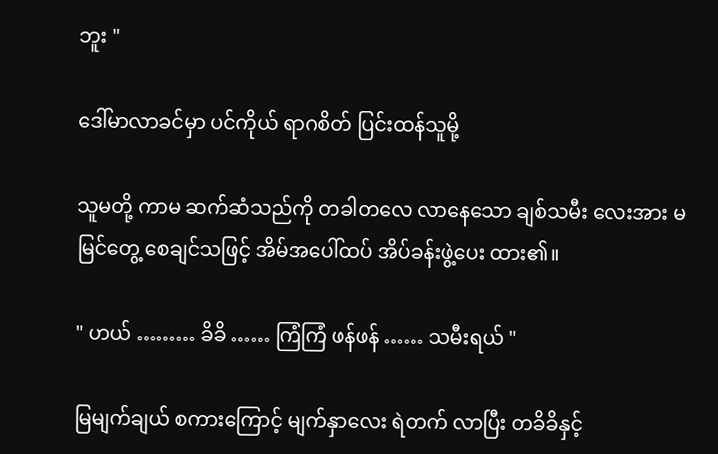ဘူး "

ဒေါ်မာလာခင်မှာ ပင်ကိုယ် ရာဂစိတ် ပြင်းထန်သူမို့

သူမတို့ ကာမ ဆက်ဆံသည်ကို တခါတလေ လာနေသော ချစ်သမီး လေးအား မမြင်တွေ့ စေချင်သဖြင့် အိမ်အပေါ်ထပ် အိပ်ခန်းဖွဲ့ပေး ထား၏။

" ဟယ် ……… ခိခိ …… ကြံကြံ ဖန်ဖန် …… သမီးရယ် "

မြမျက်ချယ် စကားကြောင့် မျက်နှာလေး ရဲတက် လာပြီး တခိခိနှင့်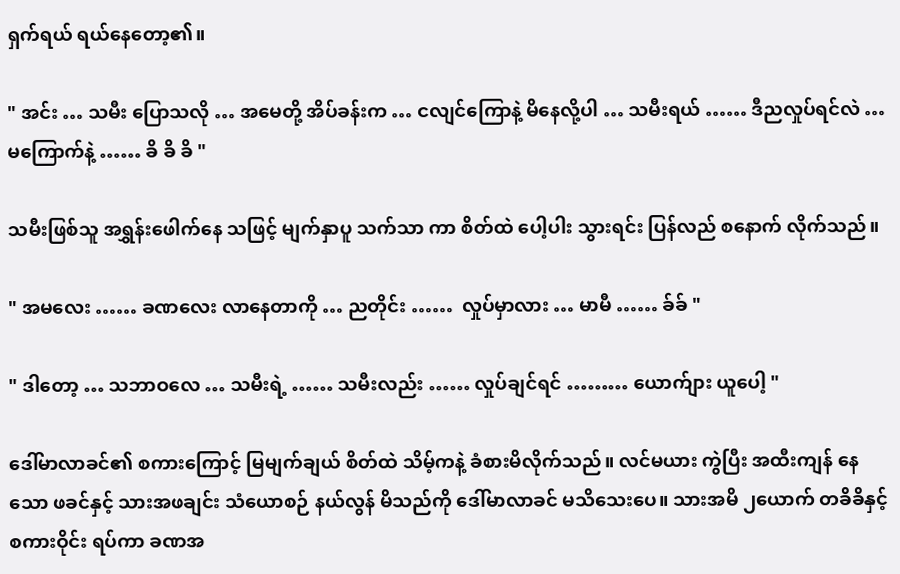ရှက်ရယ် ရယ်နေတော့၏။

" အင်း … သမီး ပြောသလို … အမေတို့ အိပ်ခန်းက … ငလျင်ကြောနဲ့ မိနေလို့ပါ … သမီးရယ် …… ဒီညလှုပ်ရင်လဲ … မကြောက်နဲ့ …… ခိ ခိ ခိ "

သမီးဖြစ်သူ အရွှန်းဖေါက်နေ သဖြင့် မျက်နှာပူ သက်သာ ကာ စိတ်ထဲ ပေါ့ပါး သွားရင်း ပြန်လည် စနောက် လိုက်သည်။

" အမလေး …… ခဏလေး လာနေတာကို … ညတိုင်း ……  လှုပ်မှာလား … မာမီ …… ခ်ခ် "

" ဒါတော့ … သဘာဝလေ … သမီးရဲ့ …… သမီးလည်း …… လှုပ်ချင်ရင် ……… ယောက်ျား ယူပေါ့ "

ဒေါ်မာလာခင်၏ စကားကြောင့် မြမျက်ချယ် စိတ်ထဲ သိမ့်ကနဲ့ ခံစားမိလိုက်သည်။ လင်မယား ကွဲပြီး အထီးကျန် နေသော ဖခင်နှင့် သားအဖချင်း သံယောစဉ် နယ်လွန် မိသည်ကို ဒေါ်မာလာခင် မသိသေးပေ။ သားအမိ ၂ယောက် တခိခိနှင့် စကားဝိုင်း ရပ်ကာ ခဏအ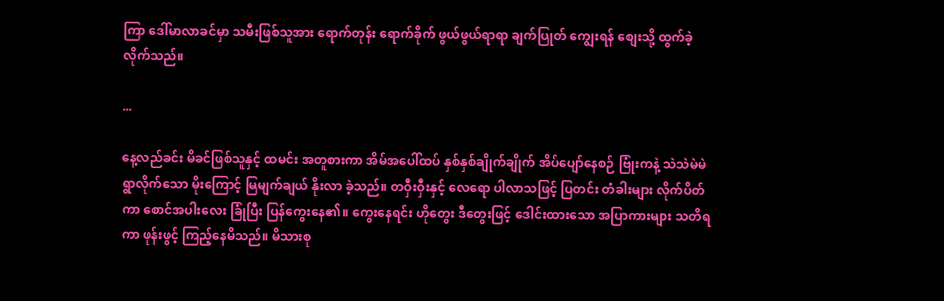ကြာ ဒေါ်မာလာခင်မှာ သမီးဖြစ်သူအား ရောက်တုန်း ရောက်ခိုက် ဖွယ်ဖွယ်ရာရာ ချက်ပြုတ် ကျွေးရန် စျေးသို့ ထွက်ခဲ့ လိုက်သည်။

...

နေ့လည်ခင်း မိခင်ဖြစ်သူနှင့် ထမင်း အတူစားကာ အိမ်အပေါ်ထပ် နှစ်နှစ်ချိုက်ချိုက် အိပ်ပျော်နေစဉ် ဗြုံးကနဲ့ သဲသဲမဲမဲ ရွာလိုက်သော မိုးကြောင့် မြမျက်ချယ် နိုးလာ ခဲ့သည်။ တဝှီးဝှီးနှင့် လေရော ပါလာသဖြင့် ပြတင်း တံခါးများ လိုက်ပိတ်ကာ စောင်အပါးလေး ခြုံပြီး ပြန်ကွေးနေ၏။ ကွေးနေရင်း ဟိုတွေး ဒီတွေးဖြင့် ဒေါင်းထားသော အပြာကားများ သတိရကာ ဖုန်းဖွင့် ကြည့်နေမိသည်။ မိသားစု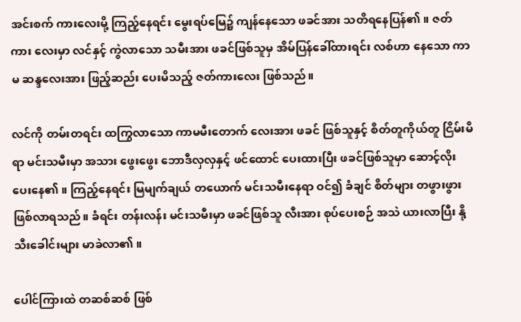အင်းစက် ကားလေးမို့ ကြည့်နေရင်း မွေးရပ်မြေ၌ ကျန်နေသော ဖခင်အား သတိရနေပြန်၏။ ဇတ်ကား လေးမှာ လင်နှင့် ကွဲလာသော သမီးအား ဖခင်ဖြစ်သူမှ အိမ်ပြန်ခေါ်ထားရင်း လစ်ဟာ နေသော ကာမ ဆန္ဒလေးအား ဖြည့်ဆည်း ပေးမိသည့် ဇတ်ကားလေး ဖြစ်သည်။

လင်ကို တမ်းတရင်း ထကြွလာသော ကာမမီးတောက် လေးအား ဖခင် ဖြစ်သူနှင့် စိတ်တူကိုယ်တူ ငြိမ်းမိရာ မင်းသမီးမှာ အသား ဖွေးဖွေး ဘောဒီလှလှနှင့် ဖင်ထောင် ပေးထားပြီး ဖခင်ဖြစ်သူမှာ ဆောင့်လိုး ပေးနေ၏။ ကြည့်နေရင်း မြမျက်ချယ် တယောက် မင်းသမီးနေရာ ဝင်၍ ခံချင် စိတ်များ တဖွားဖွား ဖြစ်လာရသည်။ ခံရင်း တန်းလန်း မင်းသမီးမှာ ဖခင်ဖြစ်သူ လီးအား စုပ်ပေးစဉ် အသဲ ယားလာပြီး နို့သီးခေါင်းများ မာခဲလာ၏။

ပေါင်ကြားထဲ တဆစ်ဆစ် ဖြစ်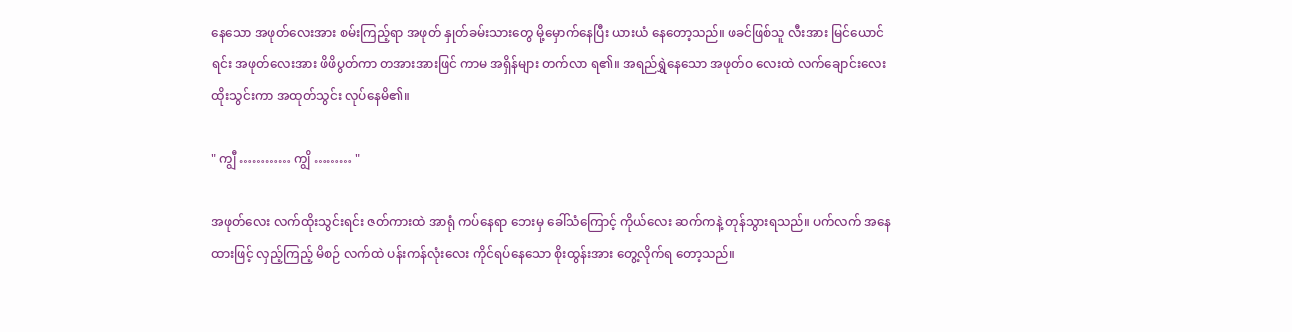နေသော အဖုတ်လေးအား စမ်းကြည့်ရာ အဖုတ် နှုတ်ခမ်းသားတွေ မို့မှောက်နေပြီး ယားယံ နေတော့သည်။ ဖခင်ဖြစ်သူ လီးအား မြင်ယောင်ရင်း အဖုတ်လေးအား ဖိဖိပွတ်ကာ တအားအားဖြင် ကာမ အရှိန်များ တက်လာ ရ၏။ အရည်ရွှဲနေသော အဖုတ်ဝ လေးထဲ လက်ချောင်းလေး ထိုးသွင်းကာ အထုတ်သွင်း လုပ်နေမိ၏။

" ကျွီ ………… ကျွိ ……… "

အဖုတ်လေး လက်ထိုးသွင်းရင်း ဇတ်ကားထဲ အာရုံ ကပ်နေရာ ဘေးမှ ခေါ်သံကြောင့် ကိုယ်လေး ဆက်ကနဲ့ တုန်သွားရသည်။ ပက်လက် အနေထားဖြင့် လှည့်ကြည့် မိစဉ် လက်ထဲ ပန်းကန်လုံးလေး ကိုင်ရပ်နေသော စိုးထွန်းအား တွေ့လိုက်ရ တော့သည်။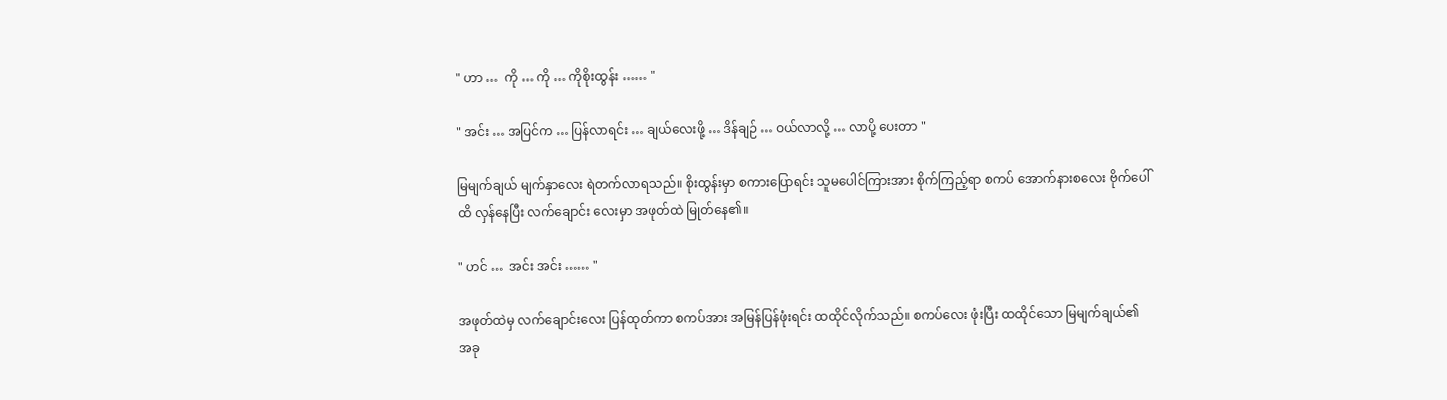" ဟာ …  ကို … ကို … ကိုစိုးထွန်း …… "

" အင်း … အပြင်က … ပြန်လာရင်း … ချယ်လေးဖို့ … ဒိန်ချဉ် … ဝယ်လာလို့ … လာပို့ ပေးတာ "

မြမျက်ချယ် မျက်နှာလေး ရဲတက်လာရသည်။ စိုးထွန်းမှာ စကားပြောရင်း သူမပေါင်ကြားအား စိုက်ကြည့်ရာ စကပ် အောက်နားစလေး ဗိုက်ပေါ်ထိ လှန်နေပြီး လက်ချောင်း လေးမှာ အဖုတ်ထဲ မြုတ်နေ၏။

" ဟင် …  အင်း အင်း …… "

အဖုတ်ထဲမှ လက်ချောင်းလေး ပြန်ထုတ်ကာ စကပ်အား အမြန်ပြန်ဖုံးရင်း ထထိုင်လိုက်သည်။ စကပ်လေး ဖုံးပြီး ထထိုင်သော မြမျက်ချယ်၏ အခု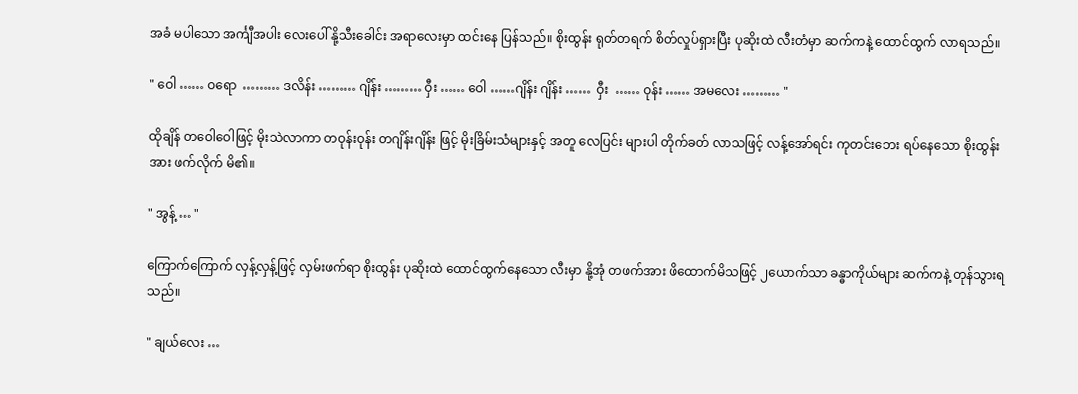အခံ မပါသော အင်္ကျီအပါး လေးပေါ် နို့သီးခေါင်း အရာလေးမှာ ထင်းနေ ပြန်သည်။ စိုးထွန်း ရုတ်တရက် စိတ်လှုပ်ရှားပြီး ပုဆိုးထဲ လီးတံမှာ ဆက်ကနဲ့ ထောင်ထွက် လာရသည်။

" ဝေါ …… ဝရော  ……… ဒလိန်း ……… ဂျိန်း ……… ဝှီး …… ဝေါ ……ဂျိန်း ဂျိန်း ……  ဝှီး  …… ဝုန်း …… အမလေး ……… "

ထိုချိန် တဝေါဝေါဖြင့် မိုးသဲလာကာ တဝုန်းဝုန်း တဂျိန်းဂျိန်း ဖြင့် မိုးခြိမ်းသံများနှင့် အတူ လေပြင်း များပါ တိုက်ခတ် လာသဖြင့် လန့်အော်ရင်း ကုတင်းဘေး ရပ်နေသော စိုးထွန်းအား ဖက်လိုက် မိ၏။

" အွန့် … "

ကြောက်ကြောက် လှန့်လှန့်ဖြင့် လှမ်းဖက်ရာ စိုးထွန်း ပုဆိုးထဲ ထောင်ထွက်နေသော လီးမှာ နို့အုံ တဖက်အား ဖိထောက်မိသဖြင့် ၂ယောက်သာ ခန္ဓာကိုယ်များ ဆက်ကနဲ့ တုန်သွားရသည်။

" ချယ်လေး …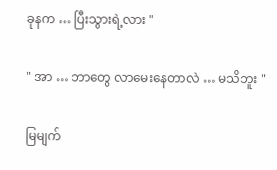ခုနက … ပြီးသွားရဲ့လား "

" အာ … ဘာတွေ လာမေးနေတာလဲ … မသိဘူး "

မြမျက်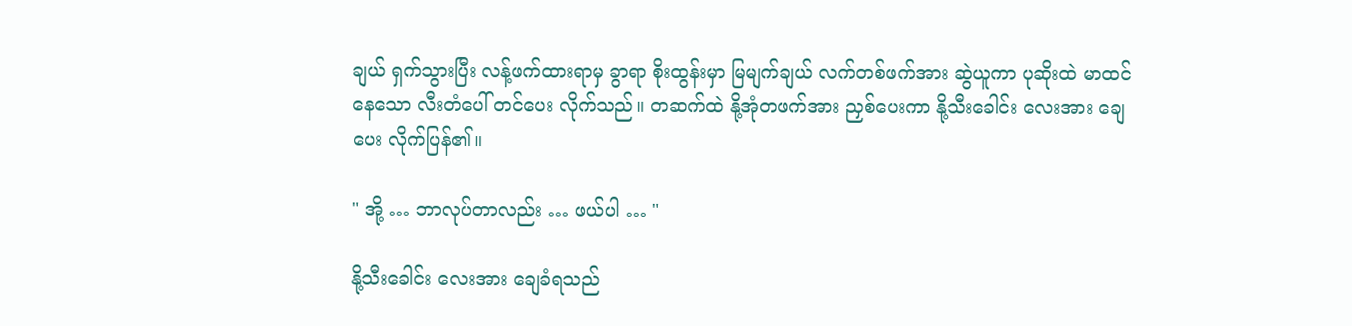ချယ် ရှက်သွားပြီး လန့်ဖက်ထားရာမှ ခွာရာ စိုးထွန်းမှာ မြမျက်ချယ် လက်တစ်ဖက်အား ဆွဲယူကာ ပုဆိုးထဲ မာထင်နေသော လီးတံပေါ် တင်ပေး လိုက်သည်။ တဆက်ထဲ နို့အုံတဖက်အား ညှစ်ပေးကာ နို့သီးခေါင်း လေးအား ချေပေး လိုက်ပြန်၏။

" အို့ … ဘာလုပ်တာလည်း … ဖယ်ပါ … "

နို့သီးခေါင်း လေးအား ချေခံရသည်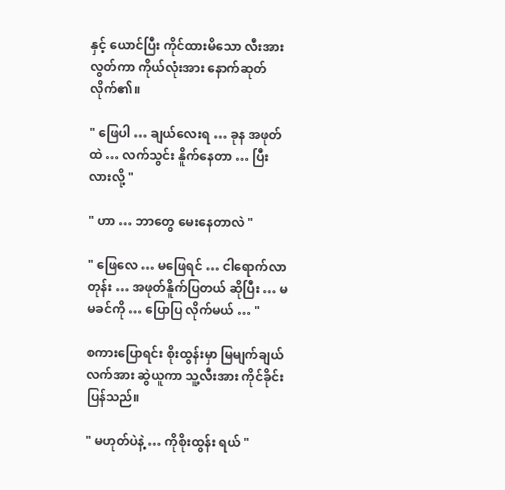နှင့် ယောင်ပြီး ကိုင်ထားမိသော လီးအား လွတ်ကာ ကိုယ်လုံးအား နောက်ဆုတ်လိုက်၏။

" ဖြေပါ … ချယ်လေးရ … ခုန အဖုတ်ထဲ … လက်သွင်း နိူက်နေတာ … ပြီးလားလို့ "

" ဟာ … ဘာတွေ မေးနေတာလဲ "

" ဖြေလေ … မဖြေရင် … ငါရောက်လာတုန်း … အဖုတ်နိူက်ပြတယ် ဆိုပြီး … မမခင်ကို … ပြောပြ လိုက်မယ် … "

စကားပြောရင်း စိုးထွန်းမှာ မြမျက်ချယ် လက်အား ဆွဲယူကာ သူ့လီးအား ကိုင်ခိုင်းပြန်သည်။

" မဟုတ်ပဲနဲ့ … ကိုစိုးထွန်း ရယ် "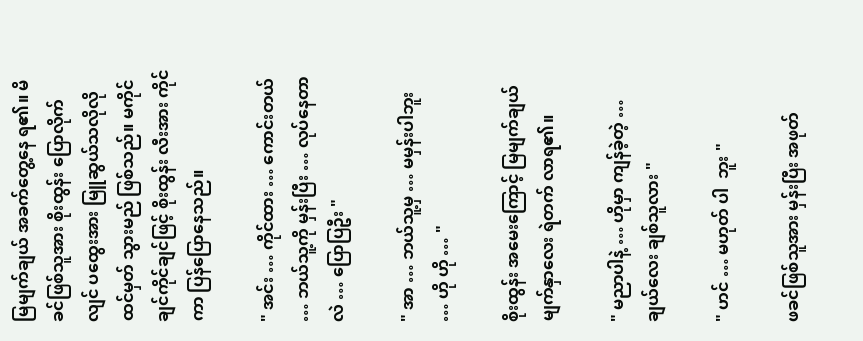မြမျက်ချယ် အခက်တွေ့နေ ရ၏။ မိခင်ဖြစ်သူအား စိုးထွန်း ပြောလိုက်လျင် ပထွေးအား မြူဆွယ်သလိုလို ထင်မှတ် သွားမည် ဖြစ်သည်။ မကိုင်ချင်ကိုင်ချင်ဖြင့် စိုးထွန်း လီးအား ကိုင်ကာ ပြန်ပြောနေသည်။

" အင်း … ကိုင်ထား … ကောင်းတယ် … ဘယ်သူ့ကို မှန်းပြီး … လုပ်နေတာလဲ … ပြောပြဦး "

" အာ … ဘယ်သူ့မှ … မမှန်းပါဘူး … ဟို ဟို … "

စိုးထွန်း အမေးကြောင့် မြမျက်ချယ် မျက်နှာလေး ရဲတက် လာရ၏။

" မညာပါနဲ့ … ဟိုမှာ ကျန်ခဲ့တဲ့ … ချယ်လေး ချစ်သူလား "

" ဟင် … မဟုတ် ပါ  ဘူး "

ဖခင်ဖြစ်သူအား မှန်းပြီး အဖုတ်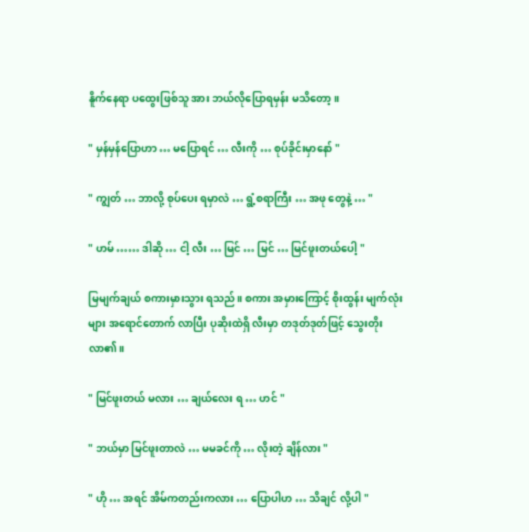နိူက်နေရာ ပထွေးဖြစ်သူ အား ဘယ်လိုပြောရမှန်း မသိတော့။

" မှန်မှန်ပြောဟာ … မပြောရင် … လီးကို … စုပ်ခိုင်းမှာနော် "

" ကျွတ် … ဘာလို့ စုပ်ပေး ရမှာလဲ … ရွံ့စရာကြီး … အဖု တွေနဲ့ … "

" ဟမ် …… ဒါဆို … ငါ့ လီး … မြင် … မြင် … မြင်ဖူးတယ်ပေါ့ "

မြမျက်ချယ် စကားမှားသွား ရသည်။ စကား အမှားကြောင့် စိုးထွန်း မျက်လုံးများ အရောင်တောက် လာပြီး ပုဆိုးထဲရှိ လီးမှာ တဒုတ်ဒုတ်ဖြင့် သွေးတိုး လာ၏။

" မြင်ဖူးတယ် မလား … ချယ်လေး ရ … ဟင် "

" ဘယ်မှာ မြင်ဖူးတာလဲ … မမခင်ကို … လိုးတဲ့ ချိန်လား "

" ဟို … အရင် အိမ်ကတည်းကလား … ပြောပါဟ … သိချင် လို့ပါ "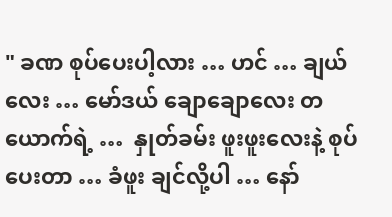" ခဏ စုပ်ပေးပါ့လား … ဟင် … ချယ်လေး … မော်ဒယ် ချောချောလေး တယောက်ရဲ့ …  နှုတ်ခမ်း ဖူးဖူးလေးနဲ့ စုပ်ပေးတာ … ခံဖူး ချင်လို့ပါ … နော်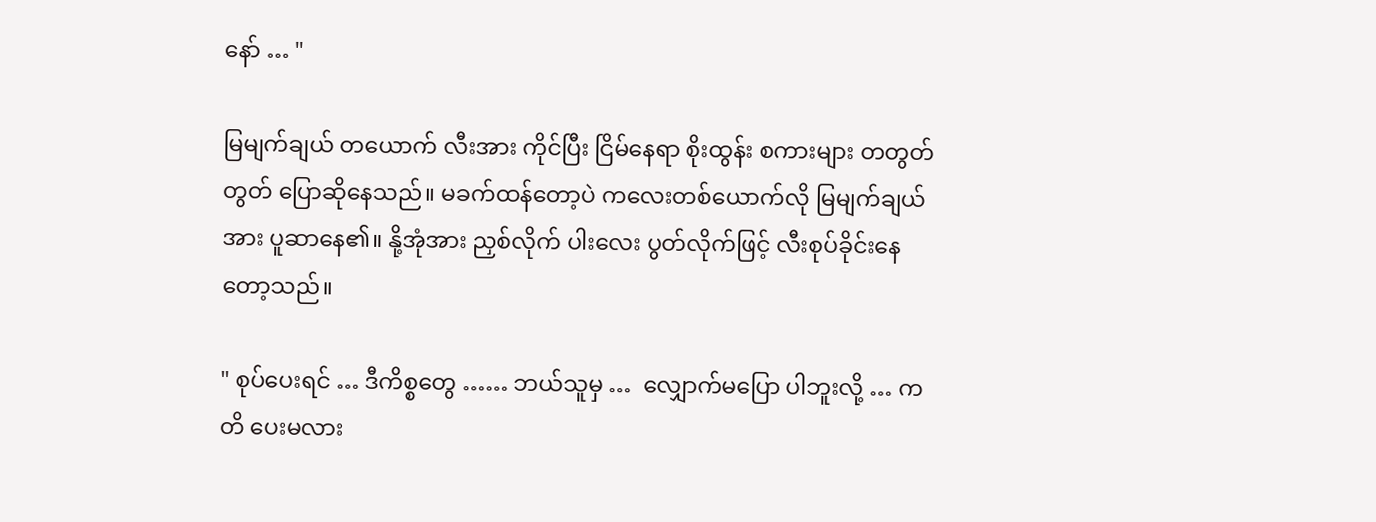နော် … "

မြမျက်ချယ် တယောက် လီးအား ကိုင်ပြီး ငြိမ်နေရာ စိုးထွန်း စကားများ တတွတ်တွတ် ပြောဆိုနေသည်။ မခက်ထန်တော့ပဲ ကလေးတစ်ယောက်လို မြမျက်ချယ် အား ပူဆာနေ၏။ နို့အုံအား ညှစ်လိုက် ပါးလေး ပွတ်လိုက်ဖြင့် လီးစုပ်ခိုင်းနေ တော့သည်။

" စုပ်ပေးရင် … ဒီကိစ္စတွေ …… ဘယ်သူမှ …  လျှောက်မပြော ပါဘူးလို့ … ကတိ ပေးမလား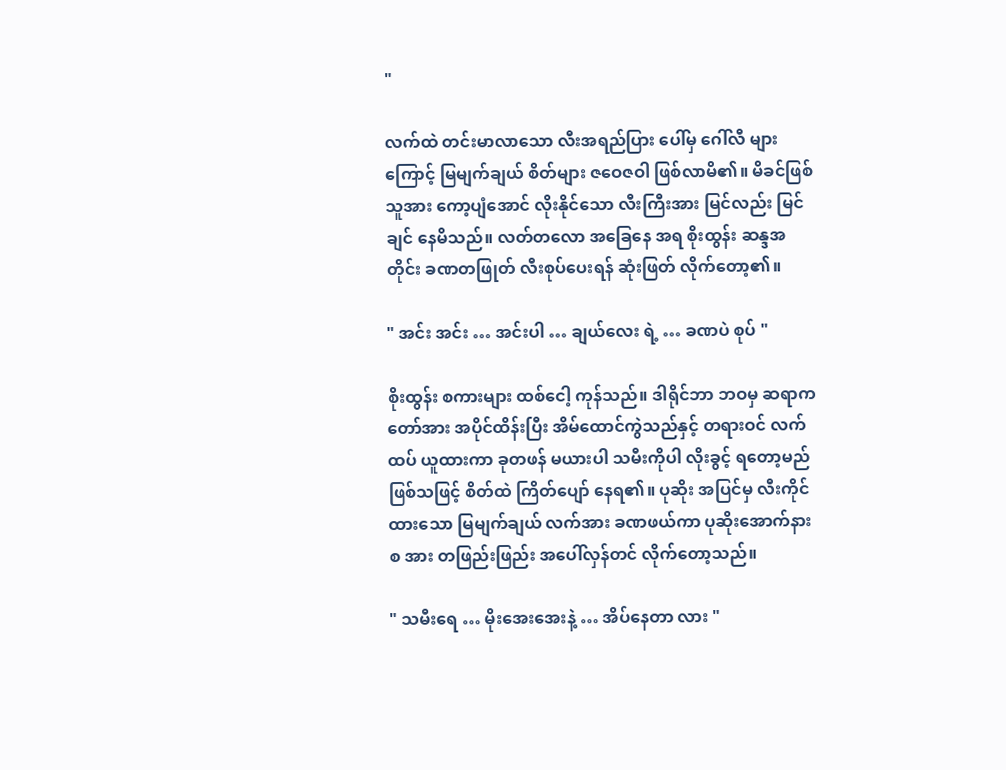"

လက်ထဲ တင်းမာလာသော လီးအရည်ပြား ပေါ်မှ ဂေါ်လီ များကြောင့် မြမျက်ချယ် စိတ်များ ဇဝေဇဝါ ဖြစ်လာမိ၏။ မိခင်ဖြစ်သူအား ကော့ပျံအောင် လိုးနိုင်သော လီးကြီးအား မြင်လည်း မြင်ချင် နေမိသည်။ လတ်တလော အခြေနေ အရ စိုးထွန်း ဆန္ဒအတိုင်း ခဏတဖြုတ် လီးစုပ်ပေးရန် ဆုံးဖြတ် လိုက်တော့၏။

" အင်း အင်း … အင်းပါ … ချယ်လေး ရဲ့ … ခဏပဲ စုပ် "

စိုးထွန်း စကားများ ထစ်ငေါ့ ကုန်သည်။ ဒါရိုင်ဘာ ဘဝမှ ဆရာကတော်အား အပိုင်ထိန်းပြီး အိမ်ထောင်ကွဲသည်နှင့် တရားဝင် လက်ထပ် ယူထားကာ ခုတဖန် မယားပါ သမီးကိုပါ လိုးခွင့် ရတော့မည် ဖြစ်သဖြင့် စိတ်ထဲ ကြိတ်ပျော် နေရ၏။ ပုဆိုး အပြင်မှ လီးကိုင်ထားသော မြမျက်ချယ် လက်အား ခဏဖယ်ကာ ပုဆိုးအောက်နားစ အား တဖြည်းဖြည်း အပေါ်လှန်တင် လိုက်တော့သည်။

" သမီးရေ … မိုးအေးအေးနဲ့ … အိပ်နေတာ လား "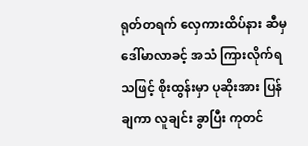ရုတ်တရက် လှေကားထိပ်နား ဆီမှ ဒေါ်မာလာခင့် အသံ ကြားလိုက်ရ သဖြင့် စိုးထွန်းမှာ ပုဆိုးအား ပြန်ချကာ လူချင်း ခွာပြီး ကုတင်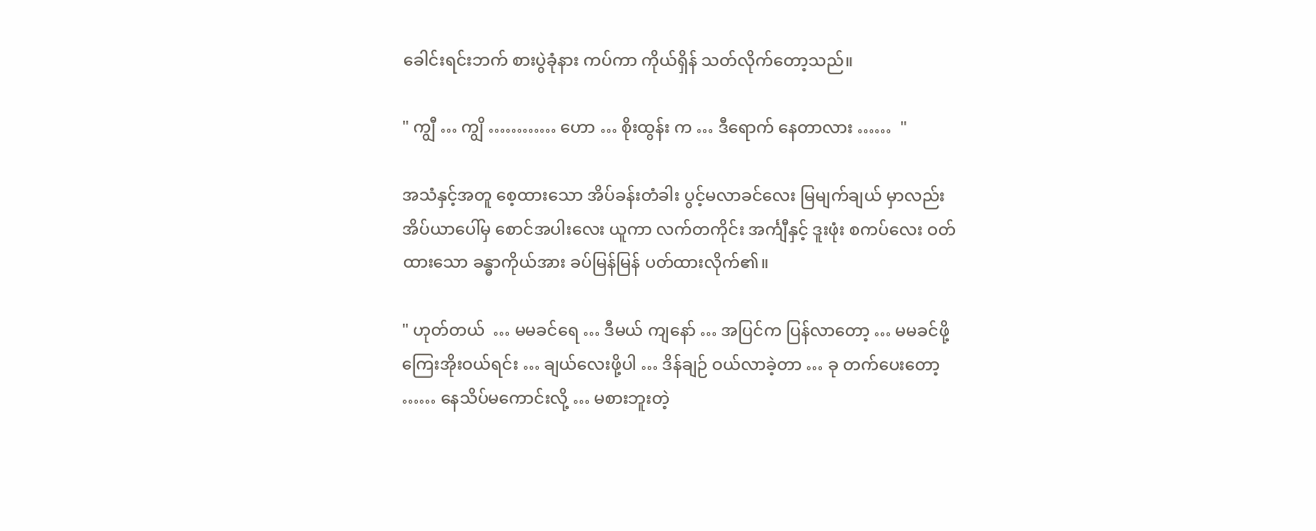ခေါင်းရင်းဘက် စားပွဲခုံနား ကပ်ကာ ကိုယ်ရှိန် သတ်လိုက်တော့သည်။

" ကျွီ … ကျွိ ………… ဟော … စိုးထွန်း က … ဒီရောက် နေတာလား ……  "

အသံနှင့်အတူ စေ့ထားသော အိပ်ခန်းတံခါး ပွင့်မလာခင်လေး မြမျက်ချယ် မှာလည်း အိပ်ယာပေါ်မှ စောင်အပါးလေး ယူကာ လက်တကိုင်း အင်္ကျီနှင့် ဒူးဖုံး စကပ်လေး ဝတ်ထားသော ခန္ဓာကိုယ်အား ခပ်မြန်မြန် ပတ်ထားလိုက်၏။

" ဟုတ်တယ်  … မမခင်ရေ … ဒီမယ် ကျနော် … အပြင်က ပြန်လာတော့ … မမခင်ဖို့ ကြေးအိုးဝယ်ရင်း … ချယ်လေးဖို့ပါ … ဒိန်ချဉ် ဝယ်လာခဲ့တာ … ခု တက်ပေးတော့ …… နေသိပ်မကောင်းလို့ … မစားဘူးတဲ့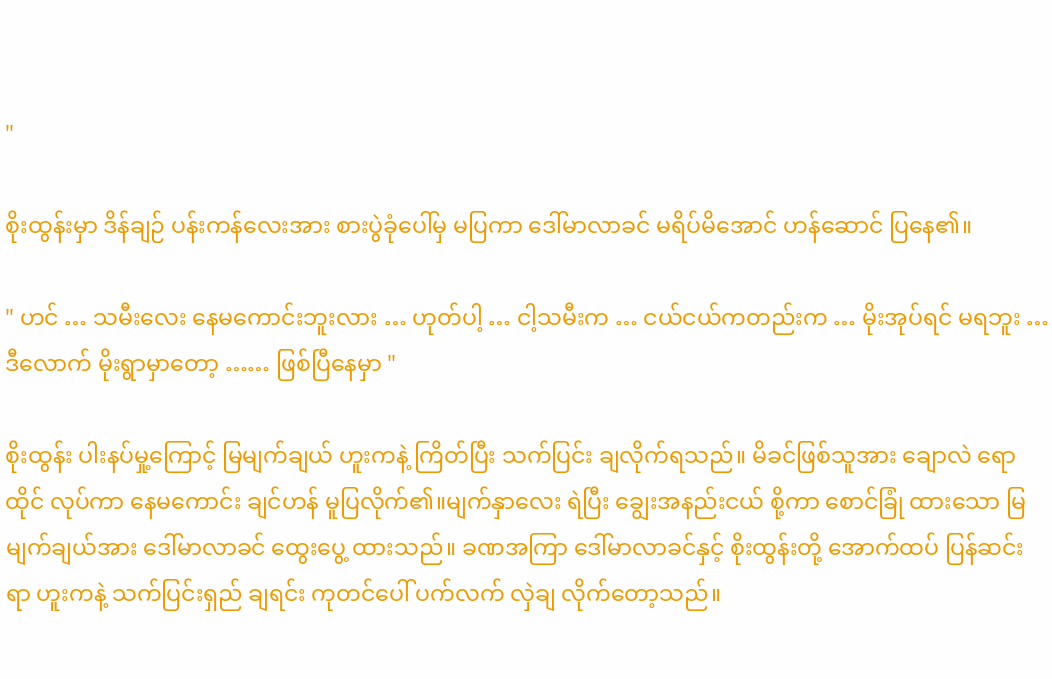"

စိုးထွန်းမှာ ဒိန်ချဉ် ပန်းကန်လေးအား စားပွဲခုံပေါ်မှ မပြကာ ဒေါ်မာလာခင် မရိပ်မိအောင် ဟန်ဆောင် ပြနေ၏။

" ဟင် … သမီးလေး နေမကောင်းဘူးလား … ဟုတ်ပါ့ … ငါ့သမီးက … ငယ်ငယ်ကတည်းက … မိုးအုပ်ရင် မရဘူး … ဒီလောက် မိုးရွာမှာတော့ …… ဖြစ်ပြီနေမှာ "

စိုးထွန်း ပါးနပ်မှု့ကြောင့် မြမျက်ချယ် ဟူးကနဲ့ ကြိတ်ပြီး သက်ပြင်း ချလိုက်ရသည်။ မိခင်ဖြစ်သူအား ချောလဲ ရောထိုင် လုပ်ကာ နေမကောင်း ချင်ဟန် မူပြလိုက်၏။မျက်နှာလေး ရဲပြီး ချွေးအနည်းငယ် စို့ကာ စောင်ခြုံ ထားသော မြမျက်ချယ်အား ဒေါ်မာလာခင် ထွေးပွေ့ ထားသည်။ ခဏအကြာ ဒေါ်မာလာခင်နှင့် စိုးထွန်းတို့ အောက်ထပ် ပြန်ဆင်းရာ ဟူးကနဲ့ သက်ပြင်းရှည် ချရင်း ကုတင်ပေါ် ပက်လက် လှဲချ လိုက်တော့သည်။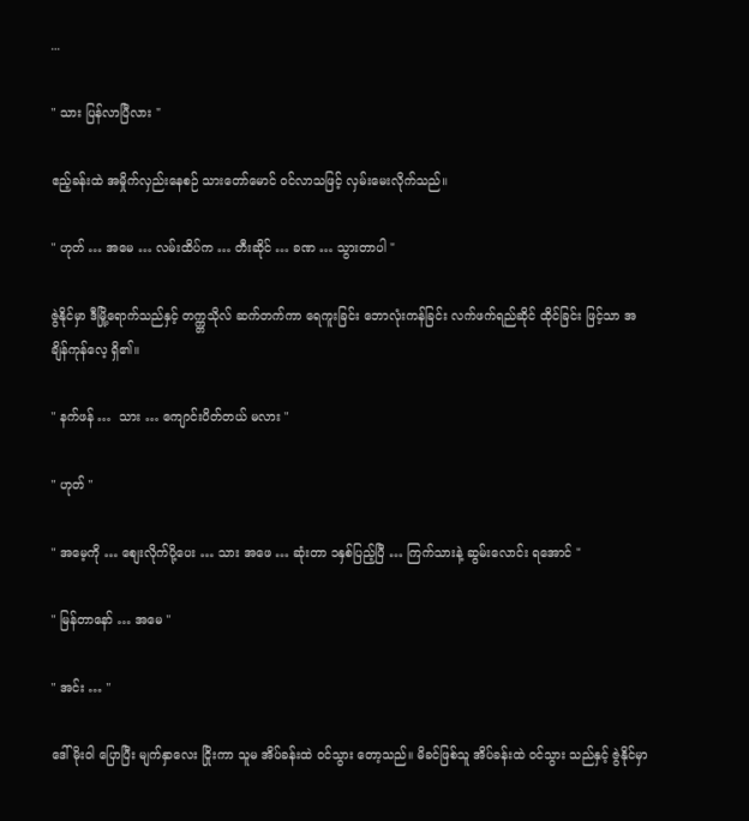...

" သား ပြန်လာပြီလား "

ဧည့်ခန်းထဲ အမှိုက်လှည်းနေစဉ် သားတော်မောင် ဝင်လာသဖြင့် လှမ်းမေးလိုက်သည်။

" ဟုတ် … အမေ … လမ်းထိပ်က … တီးဆိုင် … ခဏ … သွားတာပါ "

ဇွဲနိုင်မှာ ဒီမြို့ရောက်သည်နှင့် တက္က္တသိုလ် ဆက်တက်ကာ ရေကူးခြင်း ဘောလုံးကန်ခြင်း လက်ဖက်ရည်ဆိုင် ထိုင်ခြင်း ဖြင့်သာ အချိန်ကုန်လေ့ ရှိ၏။

" နက်ဖန် …  သား … ကျောင်းပိတ်တယ် မလား "

" ဟုတ် "

" အမေ့ကို … စျေးလိုက်ပို့ပေး … သား အဖေ … ဆုံးတာ ၁နှစ်ပြည့်ပြီ … ကြက်သားနဲ့ ဆွမ်းလောင်း ရအောင် "

" မြန်တာနော် … အမေ "

" အင်း … "

ဒေါ်မိုးဝါ ပြောပြီး မျက်နှာလေး ငြိုးကာ သူမ အိပ်ခန်းထဲ ဝင်သွား တော့သည်။ မိခင်ဖြစ်သူ အိပ်ခန်းထဲ ဝင်သွား သည်နှင့် ဇွဲနိုင်မှာ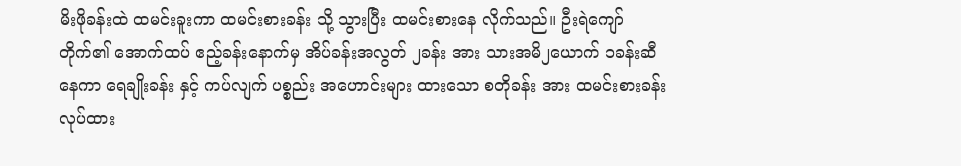မိးဖိုခန်းထဲ ထမင်းခူးကာ ထမင်းစားခန်း သို့ သွားပြီး ထမင်းစားနေ လိုက်သည်။ ဦးရဲကျော် တိုက်၏ အောက်ထပ် ဧည့်ခန်းနောက်မှ အိပ်ခန်းအလွတ် ၂ခန်း အား သားအမိ၂ယောက် ၁ခန်းဆီ နေကာ ရေချိုးခန်း နှင့် ကပ်လျက် ပစ္စည်း အဟောင်းများ ထားသော စတိုခန်း အား ထမင်းစားခန်း လုပ်ထား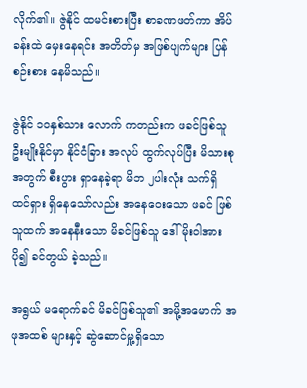လိုက်၏။ ဇွဲနိုင် ထမင်းစားပြီး စာခဏဖတ်ကာ အိပ်ခန်းထဲ မှေးနေရင်း အတိတ်မှ အဖြစ်ပျက်များ ပြန်စဉ်းစား နေမိသည်။

ဇွဲနိုင် ၁၀နှစ်သား လောက် ကတည်းက ဖခင်ဖြစ်သူ ဦးမျိုးနိုင်မှာ နိုင်ငံခြား အလုပ် ထွက်လုပ်ပြီး မိသားစု အတွက် စီးပွား ရှာနေခဲ့ရာ မိဘ ၂ပါးလုံး သက်ရှိ ထင်ရှား ရှိနေသော်လည်း အနေဝေးသော ဖခင် ဖြစ်သူထက် အနေနီးသော မိခင်ဖြစ်သူ ဒေါ်မိုးဝါအား ပို၍ ခင်တွယ် ခဲ့သည်။

အရွယ် မရောက်ခင် မိခင်ဖြစ်သူ၏ အမို့အမောက် အဖုအထစ် များနှင့် ဆွဲဆောင်မှု့ရှိသော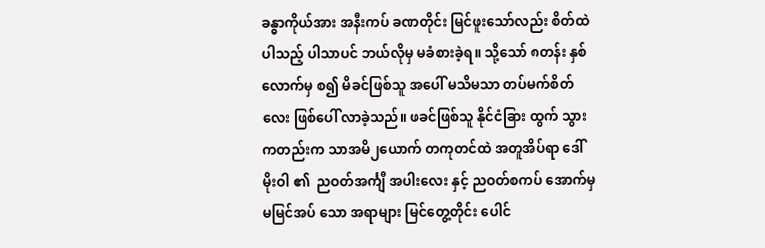ခန္ဓာကိုယ်အား အနီးကပ် ခဏတိုင်း မြင်ဖူးသော်လည်း စိတ်ထဲ ပါသည့် ပါသာပင် ဘယ်လိုမှ မခံစားခဲ့ရ။ သို့သော် ၈တန်း နှစ်လောက်မှ စ၍ မိခင်ဖြစ်သူ အပေါ် မသိမသာ တပ်မက်စိတ်လေး ဖြစ်ပေါ် လာခဲ့သည်။ ဖခင်ဖြစ်သူ နိုင်ငံခြား ထွက် သွား ကတည်းက သာအမိ၂ယောက် တကုတင်ထဲ အတူအိပ်ရာ ဒေါ်မိုးဝါ ၏  ညဝတ်အင်္ကျီ အပါးလေး နှင့် ညဝတ်စကပ် အောက်မှ မမြင်အပ် သော အရာများ မြင်တွေ့တိုင်း ပေါင်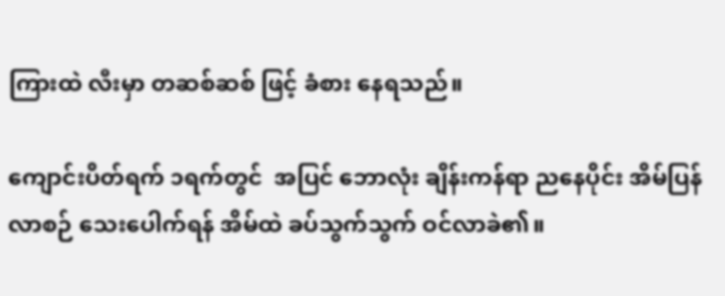ကြားထဲ လီးမှာ တဆစ်ဆစ် ဖြင့် ခံစား နေရသည်။

ကျောင်းပိတ်ရက် ၁ရက်တွင်  အပြင် ဘောလုံး ချိန်းကန်ရာ ညနေပိုင်း အိမ်ပြန်လာစဉ် သေးပေါက်ရန် အိမ်ထဲ ခပ်သွက်သွက် ဝင်လာခဲ၏။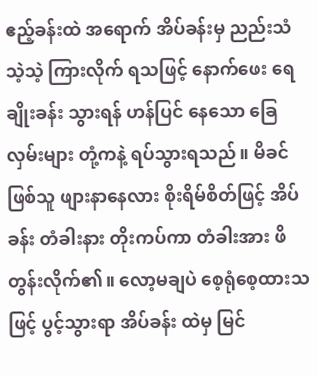ဧည့်ခန်းထဲ အရောက် အိပ်ခန်းမှ ညည်းသံ သဲ့သဲ့ ကြားလိုက် ရသဖြင့် နောက်ဖေး ရေချိုးခန်း သွားရန် ဟန်ပြင် နေသော ခြေလှမ်းများ တုံ့ကနဲ့ ရပ်သွားရသည်။ မိခင်ဖြစ်သူ ဖျားနာနေလား စိုးရိမ်စိတ်ဖြင့် အိပ်ခန်း တံခါးနား တိုးကပ်ကာ တံခါးအား ဖိတွန်းလိုက်၏။ လော့မချပဲ စေ့ရုံစေ့ထားသဖြင့် ပွင့်သွားရာ အိပ်ခန်း ထဲမှ မြင်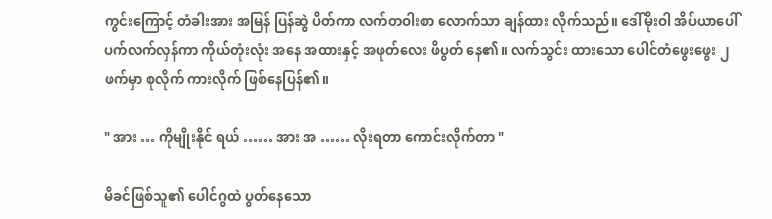ကွင်းကြောင့် တံခါးအား အမြန် ပြန်ဆွဲ ပိတ်ကာ လက်တဝါးစာ လောက်သာ ချန်ထား လိုက်သည်။ ဒေါ်မိုးဝါ အိပ်ယာပေါ် ပက်လက်လှန်ကာ ကိုယ်တုံးလုံး အနေ အထားနှင့် အဖုတ်လေး ဖိပွတ် နေ၏။ လက်သွင်း ထားသော ပေါင်တံဖွေးဖွေး ၂ဖက်မှာ စုလိုက် ကားလိုက် ဖြစ်နေပြန်၏။

" အား … ကိုမျိုးနိုင် ရယ် …… အား အ …… လိုးရတာ ကောင်းလိုက်တာ "

မိခင်ဖြစ်သူ၏ ပေါင်ဂွထဲ ပွတ်နေသော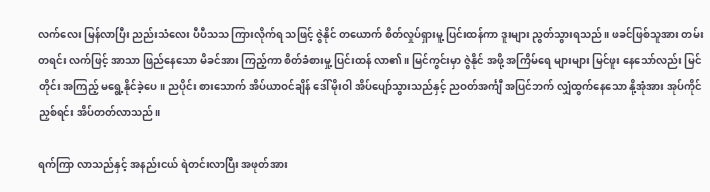လက်လေး မြန်လာပြီး ညည်းသံလေး ပီပီသသ ကြားလိုက်ရ သဖြင့် ဇွဲနိုင် တယောက် စိတ်လှုပ်ရှားမူ့ ပြင်းထန်ကာ ဒူးများ ညွတ်သွားရသည်။ ဖခင်ဖြစ်သူအား တမ်းတရင်း လက်ဖြင့် အာသာ ဖြည်နေသော မိခင်အား ကြည့်ကာ စိတ်ခံစားမှု့ ပြင်းထန် လာ၏။ မြင်ကွင်းမှာ ဇွဲနိုင် အဖို့ အကြိမ်ရေ များများ မြင်ဖူး နေသော်လည်း မြင်တိုင်း အကြည့် မရွေ့နိုင်ခဲ့ပေ။ ညပိုင်း စားသောက် အိပ်ယာဝင်ချိန် ဒေါ်မိုးဝါ အိပ်ပျော်သွားသည်နှင့် ညဝတ်အင်္ကျီ အပြင်ဘက် လျှံထွက်နေသော နို့အုံအား အုပ်ကိုင် ညှစ်ရင်း အိပ်တတ်လာသည်။

ရက်ကြာ လာသည်နှင့် အနည်းငယ် ရဲတင်းလာပြီး အဖုတ်အား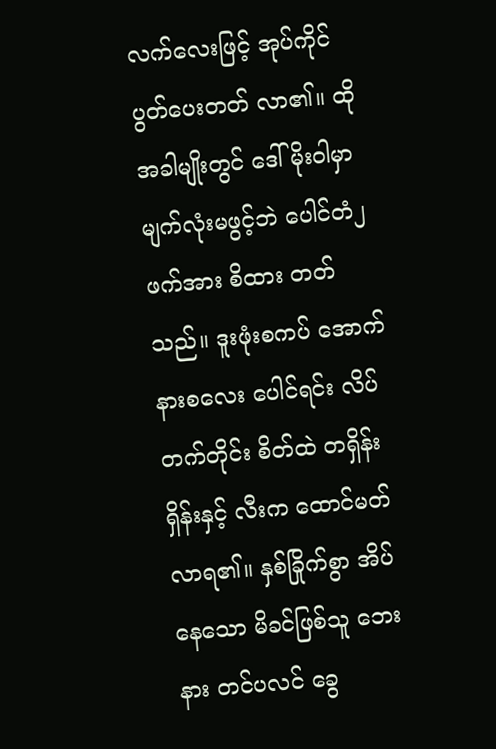လက်လေးဖြင့် အုပ်ကိုင် ပွတ်ပေးတတ် လာ၏။ ထိုအခါမျိုးတွင် ဒေါ်မိုးဝါမှာ မျက်လုံးမဖွင့်ဘဲ ပေါင်တံ၂ဖက်အား စိထား တတ်သည်။ ဒူးဖုံးစကပ် အောက်နားစလေး ပေါင်ရင်း လိပ်တက်တိုင်း စိတ်ထဲ တရှိန်းရှိန်းနှင့် လီးက ထောင်မတ်လာရ၏။ နှစ်ခြိုက်စွာ အိပ်နေသော မိခင်ဖြစ်သူ ဘေးနား တင်ပလင် ခွေ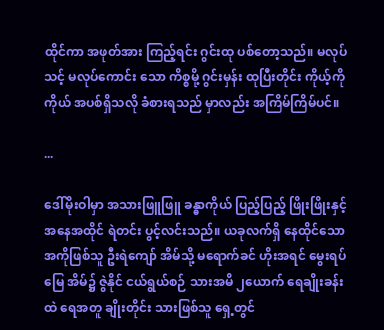ထိုင်ကာ အဖုတ်အား ကြည့်ရင်း ဂွင်းထု ပစ်တော့သည်။ မလုပ်သင့် မလုပ်ကောင်း သော ကိစ္စမို့ ဂွင်းမှန်း ထုပြီးတိုင်း ကိုယ့်ကိုကိုယ် အပစ်ရှိသလို ခံစားရသည် မှာလည်း အကြိမ်ကြိမ်ပင်။

...

ဒေါ်မိုးဝါမှာ အသားဖြူဖြူ ခန္ဓာကိုယ် ပြည့်ပြည့် ဖြိုးဖြိုးနှင့် အနေအထိုင် ရဲတင်း ပွင့်လင်းသည်။ ယခုလက်ရှိ နေထိုင်သော အကိုဖြစ်သူ ဦးရဲကျော် အိမ်သို့ မရောက်ခင် ဟိုးအရင် မွေးရပ်မြေ အိမ်၌ ဇွဲနိုင် ငယ်ရွယ်စဉ် သားအမိ ၂ယောက် ရေချိုးခန်းထဲ ရေအတူ ချိုးတိုင်း သားဖြစ်သူ ရှေ့တွင်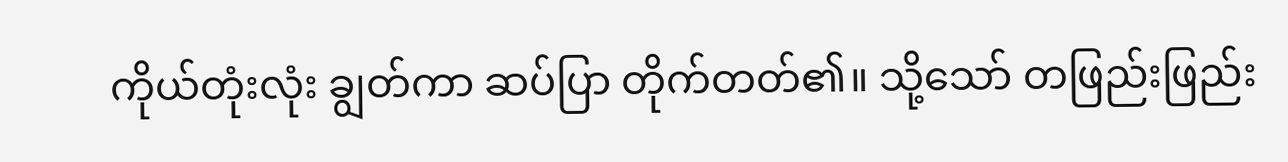ကိုယ်တုံးလုံး ချွတ်ကာ ဆပ်ပြာ တိုက်တတ်၏။ သို့သော် တဖြည်းဖြည်း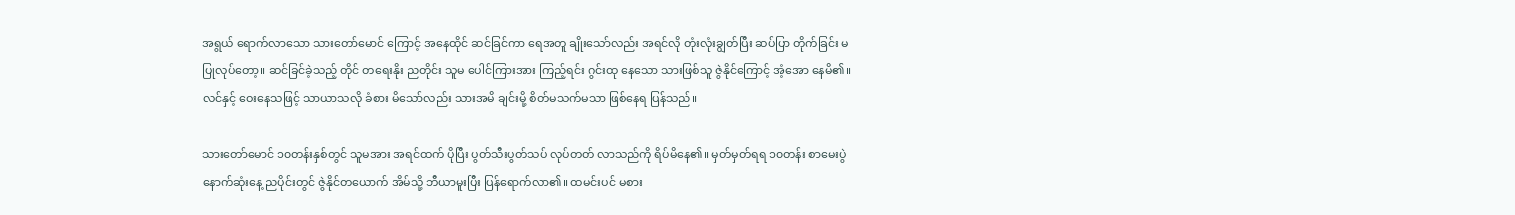အရွယ် ရောက်လာသော သားတော်မောင် ကြောင့် အနေထိုင် ဆင်ခြင်ကာ ရေအတူ ချိုးသော်လည်း အရင်လို တုံးလုံးချွတ်ပြီး ဆပ်ပြာ တိုက်ခြင်း မပြုလုပ်တော့။ ဆင်ခြင်ခဲ့သည့် တိုင် တရေးနိုး ညတိုင်း သူမ ပေါင်ကြားအား ကြည့်ရင်း ဂွင်းထု နေသော သားဖြစ်သူ ဇွဲနိုင်ကြောင့် အံ့အော နေမိ၏။ လင်နှင့် ဝေးနေသဖြင့် သာယာသလို ခံစား မိသော်လည်း သားအမိ ချင်းမို့ စိတ်မသက်မသာ ဖြစ်နေရ ပြန်သည်။

သားတော်မောင် ၁၀တန်းနှစ်တွင် သူမအား အရင်ထက် ပိုပြီး ပွတ်သီးပွတ်သပ် လုပ်တတ် လာသည်ကို ရိပ်မိနေ၏။ မှတ်မှတ်ရရ ၁၀တန်း စာမေးပွဲ နောက်ဆုံးနေ့ ညပိုင်းတွင် ဇွဲနိုင်တယောက် အိမ်သို့ ဘီယာမူးပြီး ပြန်ရောက်လာ၏။ ထမင်းပင် မစား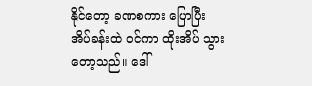နိုင်တော့ ခဏစကား ပြောပြီး အိပ်ခန်းထဲ ဝင်ကာ ထိုးအိပ် သွားတော့သည်။ ဒေါ်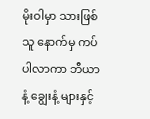မိုးဝါမှာ သားဖြစ်သူ နောက်မှ ကပ်ပါလာကာ ဘီယာနံ့ ချွေးနံ့ များနှင့်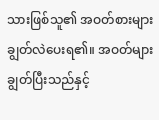သားဖြစ်သူ၏ အဝတ်စားများ ချွတ်လဲပေးရ၏။ အဝတ်များ ချွတ်ပြီးသည်နှင့်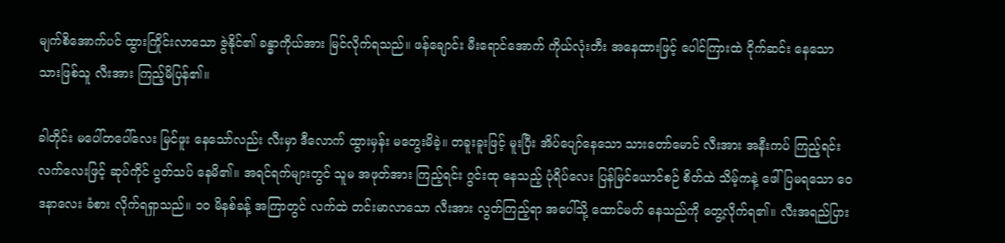မျက်စိအောက်ပင် ထွားကြိုင်းလာသော ဇွဲနိုင်၏ ခန္ဓာကိုယ်အား မြင်လိုက်ရသည်။ ဖန်ချောင်း မီးရောင်အောက် ကိုယ်လုံးတီး အနေထားဖြင့် ပေါင်ကြားထဲ ငိုက်ဆင်း နေသော သားဖြစ်သူ လီးအား ကြည့်မိပြန်၏။

ခါတိုင်း မပေါ်တပေါ်လေး မြင်ဖူး နေသော်လည်း လီးမှာ ဒီလောက် ထွားမှန်း မတွေးမိခဲ့။ တခူးခူးဖြင့် မူးပြီး အိပ်ပျော်နေသော သားတော်မောင် လီးအား အနီးကပ် ကြည့်ရင်း လက်လေးဖြင့် ဆုပ်ကိုင် ပွတ်သပ် နေမိ၏။ အရင်ရက်များတွင် သူမ အဖုတ်အား ကြည့်ရင်း ဂွင်းထု နေသည့် ပုံရိပ်လေး ပြန်မြင်ယောင်စဉ် စိတ်ထဲ သိမ့်ကနဲ့ ဖေါ်ပြမရသော ဝေဒနာလေး ခံစား လိုက်ရရှာသည်။ ၁၀ မိနစ်ခန့် အကြာတွင် လက်ထဲ တင်းမာလာသော လီးအား လွတ်ကြည့်ရာ အပေါ်သို့ ထောင်မတ် နေသည်ကို တွေ့လိုက်ရ၏။ လီးအရည်ပြား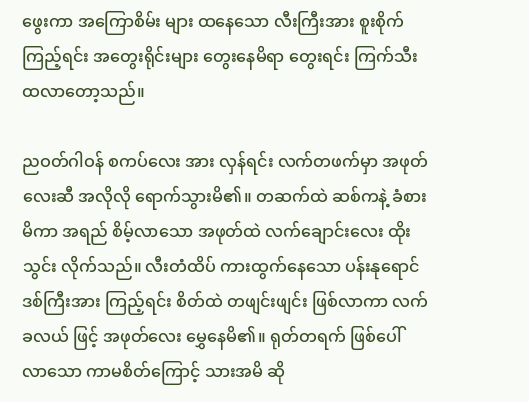ဖွေးကာ အကြောစိမ်း များ ထနေသော လီးကြီးအား စူးစိုက် ကြည့်ရင်း အတွေးရိုင်းများ တွေးနေမိရာ တွေးရင်း ကြက်သီး ထလာတော့သည်။

ညဝတ်ဂါဝန် စကပ်လေး အား လှန်ရင်း လက်တဖက်မှာ အဖုတ်လေးဆီ အလိုလို ရောက်သွားမိ၏။ တဆက်ထဲ ဆစ်ကနဲ့ ခံစားမိကာ အရည် စိမ့်လာသော အဖုတ်ထဲ လက်ချောင်းလေး ထိုးသွင်း လိုက်သည်။ လီးတံထိပ် ကားထွက်နေသော ပန်းနုရောင် ဒစ်ကြီးအား ကြည့်ရင်း စိတ်ထဲ တဖျင်းဖျင်း ဖြစ်လာကာ လက်ခလယ် ဖြင့် အဖုတ်လေး မွှေနေမိ၏။ ရုတ်တရက် ဖြစ်ပေါ် လာသော ကာမစိတ်ကြောင့် သားအမိ ဆို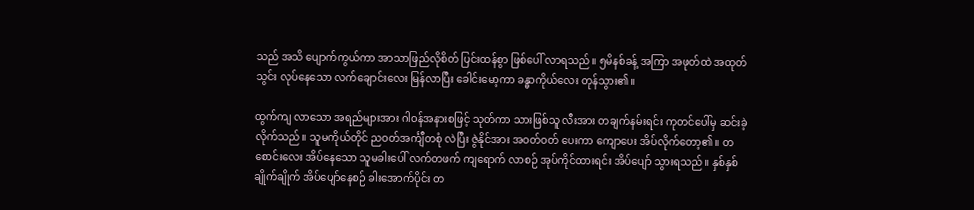သည် အသိ ပျောက်ကွယ်ကာ အာသာဖြည်လိုစိတ် ပြင်းထန်စွာ ဖြစ်ပေါ် လာရသည်။ ၅မိနစ်ခန့် အကြာ အဖုတ်ထဲ အထုတ်သွင်း လုပ်နေသော လက်ချောင်းလေး မြန်လာပြီး ခေါင်းမော့ကာ ခန္ဓာကိုယ်လေး တုန်သွား၏။

ထွက်ကျ လာသော အရည်များအား ဂါဝန်အနားစဖြင့် သုတ်ကာ သားဖြစ်သူ လီးအား တချက်နမ်းရင်း ကုတင်ပေါ်မှ ဆင်းခဲ့လိုက်သည်။ သူမကိုယ်တိုင် ညဝတ်အင်္ကျီတစုံ လဲပြီး ဇွဲနိုင်အား အဝတ်ဝတ် ပေးကာ ကျောပေး အိပ်လိုက်တော့၏။ တစောင်းလေး အိပ်နေသော သူမခါးပေါ် လက်တဖက် ကျရောက် လာစဉ် အုပ်ကိုင်ထားရင်း အိပ်ပျော် သွားရသည်။ နှစ်နှစ်ချိုက်ချိုက် အိပ်ပျော်နေစဉ် ခါးအောက်ပိုင်း တ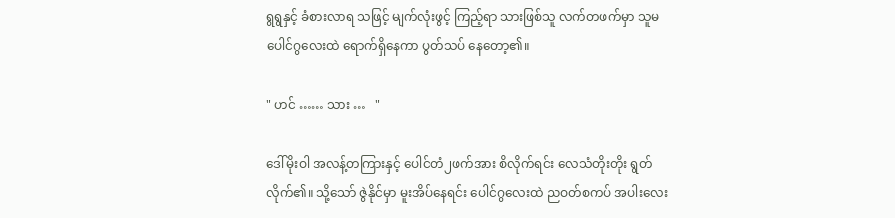ရွရွနှင့် ခံစားလာရ သဖြင့် မျက်လုံးဖွင့် ကြည့်ရာ သားဖြစ်သူ လက်တဖက်မှာ သူမ ပေါင်ဂွလေးထဲ ရောက်ရှိနေကာ ပွတ်သပ် နေတော့၏။

" ဟင် …… သား …   "

ဒေါ်မိုးဝါ အလန့်တကြားနှင့် ပေါင်တံ၂ဖက်အား စိလိုက်ရင်း လေသံတိုးတိုး ရွတ်လိုက်၏။ သို့သော် ဇွဲနိုင်မှာ မူးအိပ်နေရင်း ပေါင်ဂွလေးထဲ ညဝတ်စကပ် အပါးလေး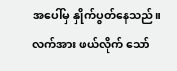အပေါ်မှ နှိုက်ပွတ်နေသည်။ လက်အား ဖယ်လိုက် သော်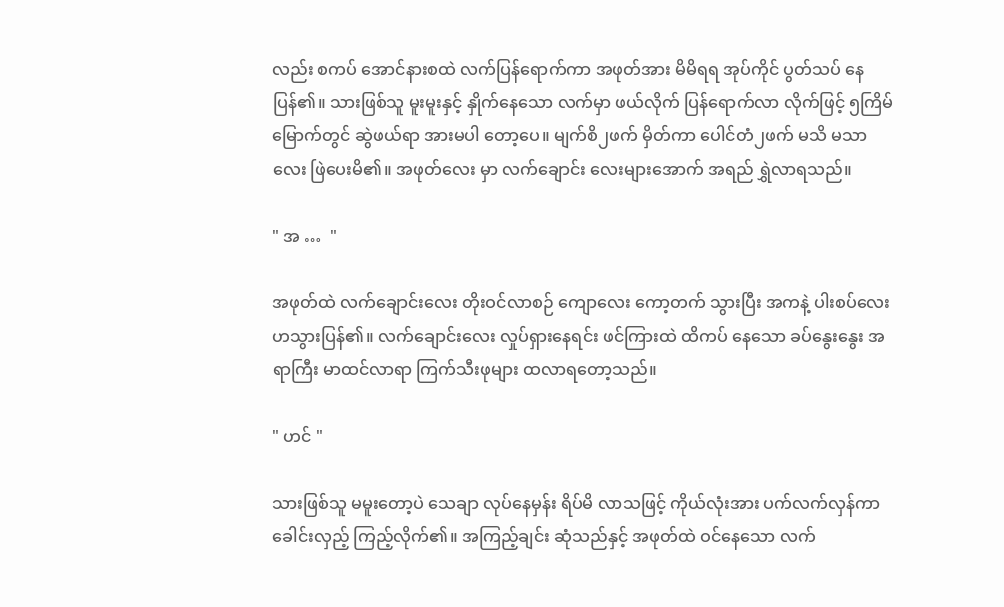လည်း စကပ် အောင်နားစထဲ လက်ပြန်ရောက်ကာ အဖုတ်အား မိမိရရ အုပ်ကိုင် ပွတ်သပ် နေပြန်၏။ သားဖြစ်သူ မူးမူးနှင့် နှိုက်နေသော လက်မှာ ဖယ်လိုက် ပြန်ရောက်လာ လိုက်ဖြင့် ၅ကြိမ် မြောက်တွင် ဆွဲဖယ်ရာ အားမပါ တော့ပေ။ မျက်စိ၂ဖက် မှိတ်ကာ ပေါင်တံ၂ဖက် မသိ မသာလေး ဖြဲပေးမိ၏။ အဖုတ်လေး မှာ လက်ချောင်း လေးများအောက် အရည် ရွှဲလာရသည်။

" အ …  "

အဖုတ်ထဲ လက်ချောင်းလေး တိုးဝင်လာစဉ် ကျောလေး ကော့တက် သွားပြီး အကနဲ့ ပါးစပ်လေး ဟသွားပြန်၏။ လက်ချောင်းလေး လှုပ်ရှားနေရင်း ဖင်ကြားထဲ ထိကပ် နေသော ခပ်နွေးနွေး အရာကြီး မာထင်လာရာ ကြက်သီးဖုများ ထလာရတော့သည်။

" ဟင် "

သားဖြစ်သူ မမူးတော့ပဲ သေချာ လုပ်နေမှန်း ရိပ်မိ လာသဖြင့် ကိုယ်လုံးအား ပက်လက်လှန်ကာ ခေါင်းလှည့် ကြည့်လိုက်၏။ အကြည့်ချင်း ဆုံသည်နှင့် အဖုတ်ထဲ ဝင်နေသော လက်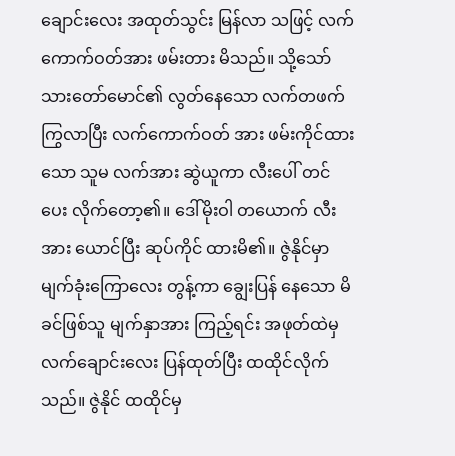ချောင်းလေး အထုတ်သွင်း မြန်လာ သဖြင့် လက်ကောက်ဝတ်အား ဖမ်းတား မိသည်။ သို့သော် သားတော်မောင်၏ လွတ်နေသော လက်တဖက် ကြွလာပြီး လက်ကောက်ဝတ် အား ဖမ်းကိုင်ထားသော သူမ လက်အား ဆွဲယူကာ လီးပေါ် တင်ပေး လိုက်တော့၏။ ဒေါ်မိုးဝါ တယောက် လီးအား ယောင်ပြီး ဆုပ်ကိုင် ထားမိ၏။ ဇွဲနိုင်မှာ မျက်ခုံးကြောလေး တွန့်ကာ ချွေးပြန် နေသော မိခင်ဖြစ်သူ မျက်နှာအား ကြည့်ရင်း အဖုတ်ထဲမှ လက်ချောင်းလေး ပြန်ထုတ်ပြီး ထထိုင်လိုက်သည်။ ဇွဲနိုင် ထထိုင်မှ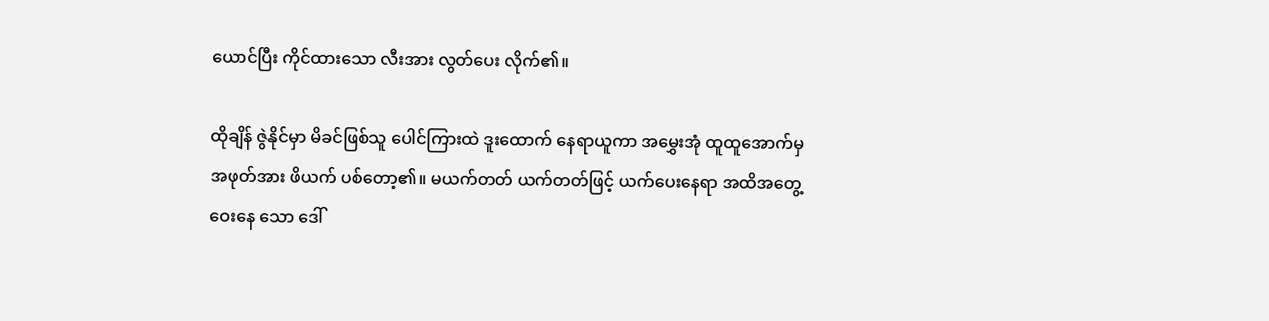ယောင်ပြီး ကိုင်ထားသော လီးအား လွတ်ပေး လိုက်၏။

ထိုချိန် ဇွဲနိုင်မှာ မိခင်ဖြစ်သူ ပေါင်ကြားထဲ ဒူးထောက် နေရာယူကာ အမွှေးအုံ ထူထူအောက်မှ အဖုတ်အား ဖိယက် ပစ်တော့၏။ မယက်တတ် ယက်တတ်ဖြင့် ယက်ပေးနေရာ အထိအတွေ့ ဝေးနေ သော ဒေါ်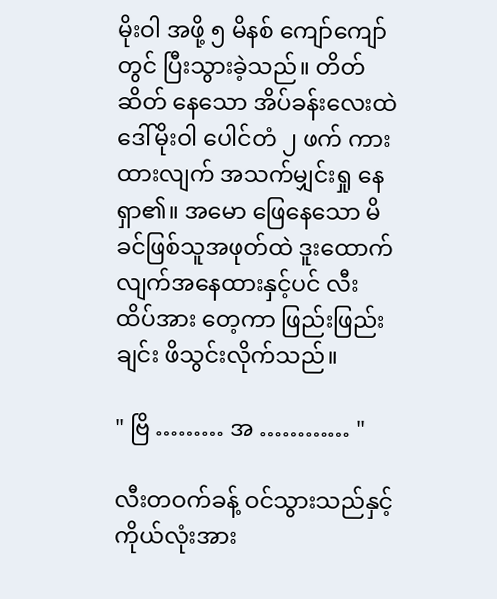မိုးဝါ အဖို့ ၅ မိနစ် ကျော်ကျော်တွင် ပြီးသွားခဲ့သည်။ တိတ်ဆိတ် နေသော အိပ်ခန်းလေးထဲ ဒေါ်မိုးဝါ ပေါင်တံ ၂ ဖက် ကားထားလျက် အသက်မျှင်းရှု နေရှာ၏။ အမော ဖြေနေသော မိခင်ဖြစ်သူအဖုတ်ထဲ ဒူးထောက်လျက်အနေထားနှင့်ပင် လီးထိပ်အား တေ့ကာ ဖြည်းဖြည်းချင်း ဖိသွင်းလိုက်သည်။

" ဗြိ ……… အ ………… "

လီးတဝက်ခန့် ဝင်သွားသည်နှင့် ကိုယ်လုံးအား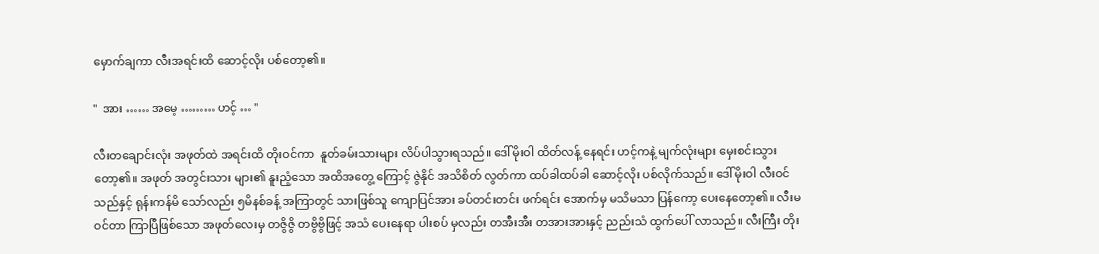မှောက်ချကာ လီးအရင်းထိ ဆောင့်လိုး ပစ်တော့၏။

"  အား …… အမေ့ ……… ဟင့် … "

လီးတချောင်းလုံး အဖုတ်ထဲ အရင်းထိ တိုးဝင်ကာ  နူတ်ခမ်းသားများ လိပ်ပါသွားရသည်။ ဒေါ်မိုးဝါ ထိတ်လန့် နေရင်း ဟင့်ကနဲ့ မျက်လုံးများ မှေးစင်းသွား တော့၏။ အဖုတ် အတွင်းသား များ၏ နူးညံ့သော အထိအတွေ့ ကြောင့် ဇွဲနိုင် အသိစိတ် လွတ်ကာ ထပ်ခါထပ်ခါ ဆောင့်လိုး ပစ်လိုက်သည်။ ဒေါ်မိုးဝါ လီးဝင်သည်နှင့် ရုန်းကန်မိ သော်လည်း ၅မိနစ်ခန့် အကြာတွင် သားဖြစ်သူ ကျောပြင်အား ခပ်တင်းတင်း ဖက်ရင်း အောက်မှ မသိမသာ ပြန်ကော့ ပေးနေတော့၏။ လီးမဝင်တာ ကြာပြီဖြစ်သော အဖုတ်လေးမှ တဇွိဇွိ တဗွိဗွိဖြင့် အသံ ပေးနေရာ ပါးစပ် မှလည်း တအီးအီး တအားအားနှင့် ညည်းသံ ထွက်ပေါ် လာသည်။ လီးကြီး တိုး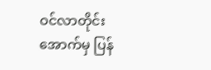ဝင်လာတိုင်း အောက်မှ ပြန်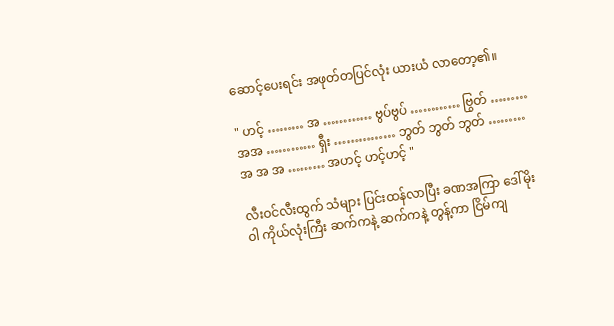ဆောင့်ပေးရင်း အဖုတ်တပြင်လုံး ယားယံ လာတော့၏။

" ဟင့် ……… အ ………… ဗွပ်ဗွပ် ………… ဗြွတ် ……… အအ ………… ရှီး …………… ဘွတ် ဘွတ် ဘွတ် ……… အ အ အ ……… အဟင့် ဟင့်ဟင့် "

လီးဝင်လီးထွက် သံများ ပြင်းထန်လာပြီး ခဏအကြာ ဒေါ်မိုးဝါ ကိုယ်လုံးကြီး ဆက်ကနဲ့ ဆက်ကနဲ့ တွန့်ကာ ငြိမ်ကျ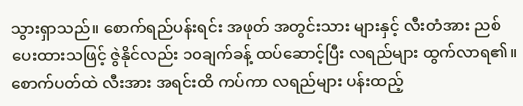သွားရှာသည်။ စောက်ရည်ပန်းရင်း အဖုတ် အတွင်းသား များနှင့် လီးတံအား ညစ်ပေးထားသဖြင့် ဇွဲနိုင်လည်း ၁၀ချက်ခန့် ထပ်ဆောင့်ပြီး လရည်များ ထွက်လာရ၏။ စောက်ပတ်ထဲ လီးအား အရင်းထိ ကပ်ကာ လရည်များ ပန်းထည့်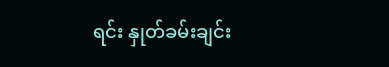ရင်း နှုတ်ခမ်းချင်း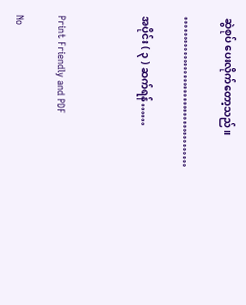ဆွဲစုပ် ပေးလိုက်တော့သည်။

…………………………………

အပိုင်း ( ၃ ) ဆက်ရန်……



Print Friendly and PDF

No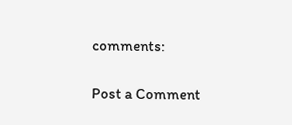comments:

Post a Comment